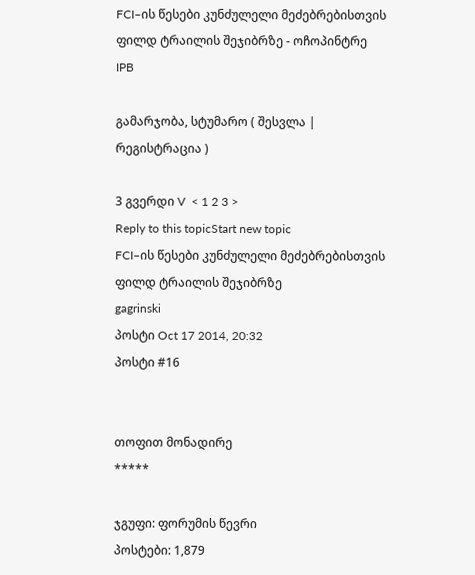FCI–ის წესები კუნძულელი მეძებრებისთვის ფილდ ტრაილის შეჯიბრზე - ოჩოპინტრე
IPB

გამარჯობა, სტუმარო ( შესვლა | რეგისტრაცია )

3 გვერდი V  < 1 2 3 >
Reply to this topicStart new topic
FCI–ის წესები კუნძულელი მეძებრებისთვის ფილდ ტრაილის შეჯიბრზე
gagrinski
პოსტი Oct 17 2014, 20:32
პოსტი #16


თოფით მონადირე
*****

ჯგუფი: ფორუმის წევრი
პოსტები: 1,879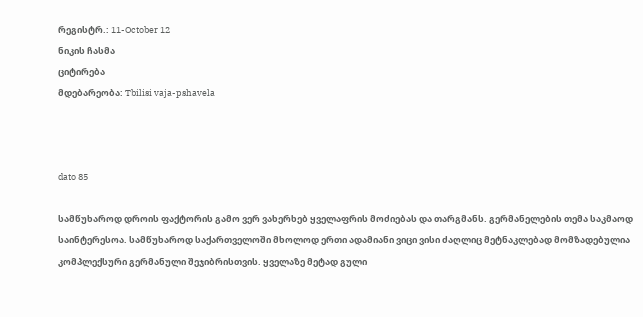რეგისტრ.: 11-October 12
ნიკის ჩასმა
ციტირება
მდებარეობა: Tbilisi vaja-pshavela



dato 85

სამწუხაროდ დროის ფაქტორის გამო ვერ ვახერხებ ყველაფრის მოძიებას და თარგმანს. გერმანელების თემა საკმაოდ საინტერესოა. სამწუხაროდ საქართველოში მხოლოდ ერთი ადამიანი ვიცი ვისი ძაღლიც მეტნაკლებად მომზადებულია კომპლექსური გერმანული შეჯიბრისთვის. ყველაზე მეტად გული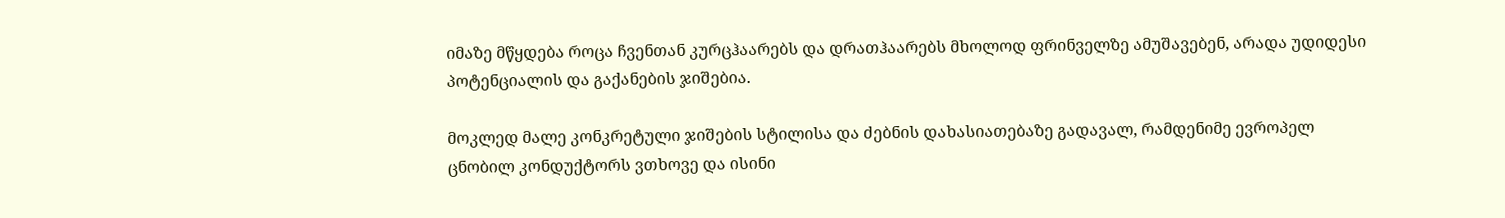იმაზე მწყდება როცა ჩვენთან კურცჰაარებს და დრათჰაარებს მხოლოდ ფრინველზე ამუშავებენ, არადა უდიდესი პოტენციალის და გაქანების ჯიშებია.

მოკლედ მალე კონკრეტული ჯიშების სტილისა და ძებნის დახასიათებაზე გადავალ, რამდენიმე ევროპელ ცნობილ კონდუქტორს ვთხოვე და ისინი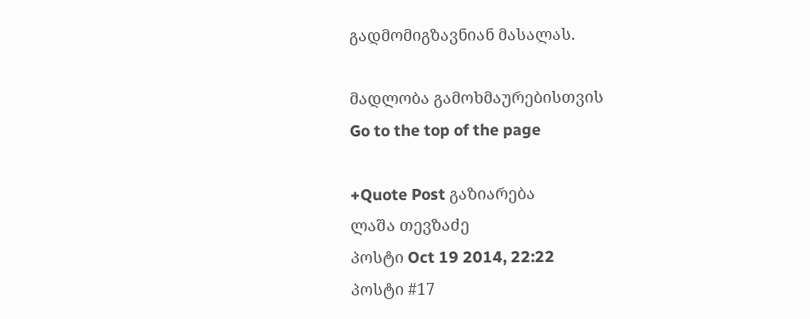გადმომიგზავნიან მასალას.

მადლობა გამოხმაურებისთვის
Go to the top of the page

+Quote Post გაზიარება
ლაშა თევზაძე
პოსტი Oct 19 2014, 22:22
პოსტი #17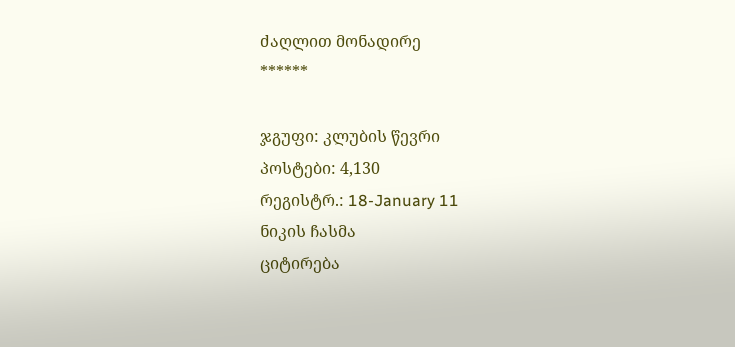ძაღლით მონადირე
******

ჯგუფი: კლუბის წევრი
პოსტები: 4,130
რეგისტრ.: 18-January 11
ნიკის ჩასმა
ციტირება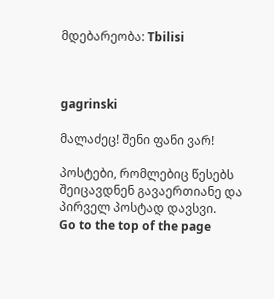მდებარეობა: Tbilisi



gagrinski

მალაძეც! შენი ფანი ვარ!

პოსტები, რომლებიც წესებს შეიცავდნენ გავაერთიანე და პირველ პოსტად დავსვი.
Go to the top of the page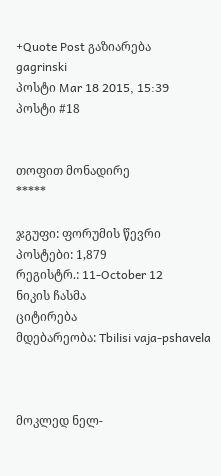+Quote Post გაზიარება
gagrinski
პოსტი Mar 18 2015, 15:39
პოსტი #18


თოფით მონადირე
*****

ჯგუფი: ფორუმის წევრი
პოსტები: 1,879
რეგისტრ.: 11-October 12
ნიკის ჩასმა
ციტირება
მდებარეობა: Tbilisi vaja-pshavela



მოკლედ ნელ-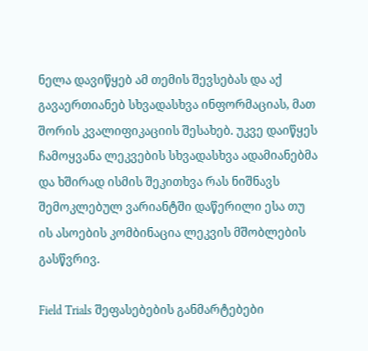ნელა დავიწყებ ამ თემის შევსებას და აქ გავაერთიანებ სხვადასხვა ინფორმაციას, მათ შორის კვალიფიკაციის შესახებ. უკვე დაიწყეს ჩამოყვანა ლეკვების სხვადასხვა ადამიანებმა და ხშირად ისმის შეკითხვა რას ნიშნავს შემოკლებულ ვარიანტში დაწერილი ესა თუ ის ასოების კომბინაცია ლეკვის მშობლების გასწვრივ.

Field Trials შეფასებების განმარტებები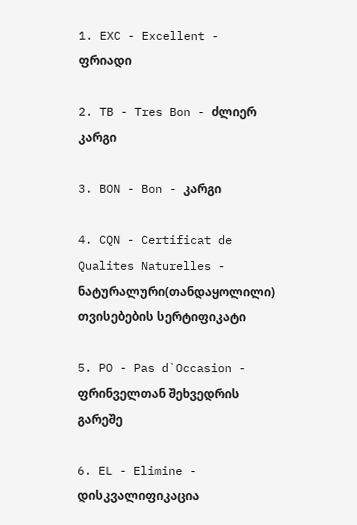1. EXC - Excellent - ფრიადი

2. TB - Tres Bon - ძლიერ კარგი

3. BON - Bon - კარგი

4. CQN - Certificat de Qualites Naturelles - ნატურალური(თანდაყოლილი) თვისებების სერტიფიკატი

5. PO - Pas d`Occasion - ფრინველთან შეხვედრის გარეშე

6. EL - Elimine - დისკვალიფიკაცია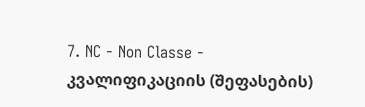7. NC - Non Classe - კვალიფიკაციის (შეფასების)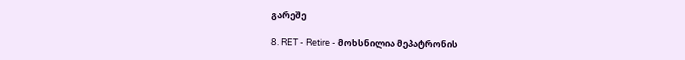გარეშე

8. RET - Retire - მოხსნილია მეპატრონის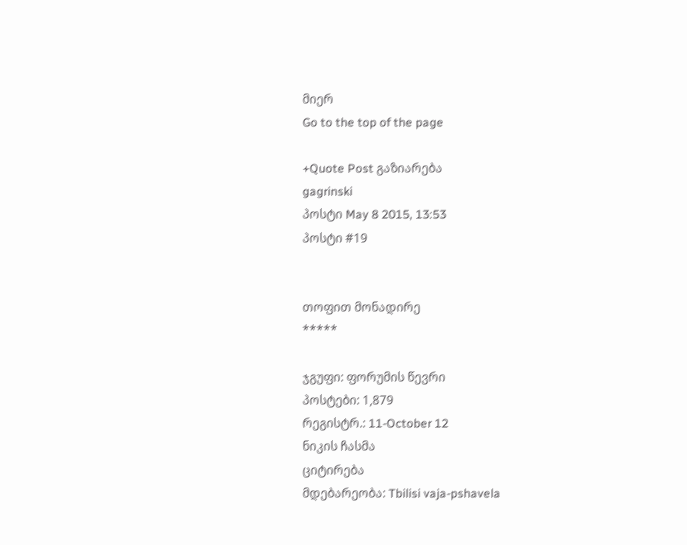მიერ
Go to the top of the page

+Quote Post გაზიარება
gagrinski
პოსტი May 8 2015, 13:53
პოსტი #19


თოფით მონადირე
*****

ჯგუფი: ფორუმის წევრი
პოსტები: 1,879
რეგისტრ.: 11-October 12
ნიკის ჩასმა
ციტირება
მდებარეობა: Tbilisi vaja-pshavela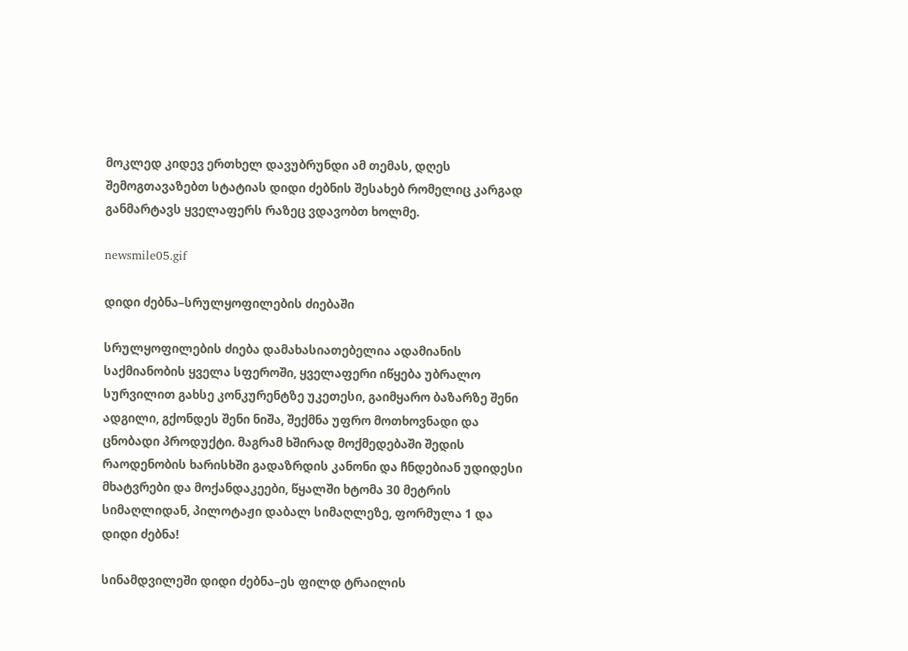მოკლედ კიდევ ერთხელ დავუბრუნდი ამ თემას, დღეს შემოგთავაზებთ სტატიას დიდი ძებნის შესახებ რომელიც კარგად განმარტავს ყველაფერს რაზეც ვდავობთ ხოლმე.

newsmile05.gif

დიდი ძებნა–სრულყოფილების ძიებაში

სრულყოფილების ძიება დამახასიათებელია ადამიანის საქმიანობის ყველა სფეროში, ყველაფერი იწყება უბრალო სურვილით გახსე კონკურენტზე უკეთესი, გაიმყარო ბაზარზე შენი ადგილი, გქონდეს შენი ნიშა, შექმნა უფრო მოთხოვნადი და ცნობადი პროდუქტი. მაგრამ ხშირად მოქმედებაში შედის რაოდენობის ხარისხში გადაზრდის კანონი და ჩნდებიან უდიდესი მხატვრები და მოქანდაკეები, წყალში ხტომა 30 მეტრის სიმაღლიდან, პილოტაჟი დაბალ სიმაღლეზე, ფორმულა 1 და დიდი ძებნა!

სინამდვილეში დიდი ძებნა–ეს ფილდ ტრაილის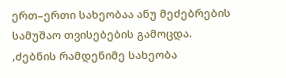ერთ–ერთი სახეობაა ანუ მეძებრების სამუშაო თვისებების გამოცდა. ,ძებნის რამდენიმე სახეობა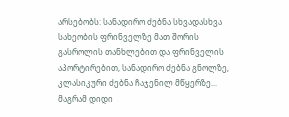არსებობს: სანადირო ძებნა სხვადასხვა სახეობის ფრინველზე მათ შორის გასროლის თანხლებით და ფრინველის აპორტირებით, სანადირო ძებნა გნოლზე, კლასიკური ძებნა ჩაჯენილ მწყერზე... მაგრამ დიდი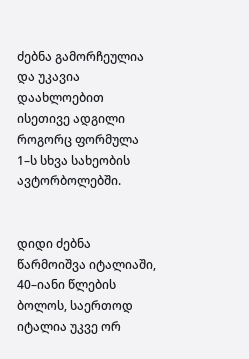ძებნა გამორჩეულია და უკავია დაახლოებით ისეთივე ადგილი როგორც ფორმულა 1–ს სხვა სახეობის ავტორბოლებში.


დიდი ძებნა წარმოიშვა იტალიაში, 40–იანი წლების ბოლოს, საერთოდ იტალია უკვე ორ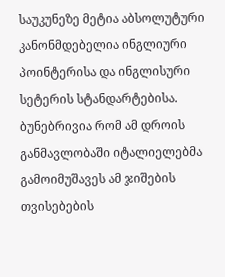საუკუნეზე მეტია აბსოლუტური კანონმდებელია ინგლიური პოინტერისა და ინგლისური სეტერის სტანდარტებისა. ბუნებრივია რომ ამ დროის განმავლობაში იტალიელებმა გამოიმუშავეს ამ ჯიშების თვისებების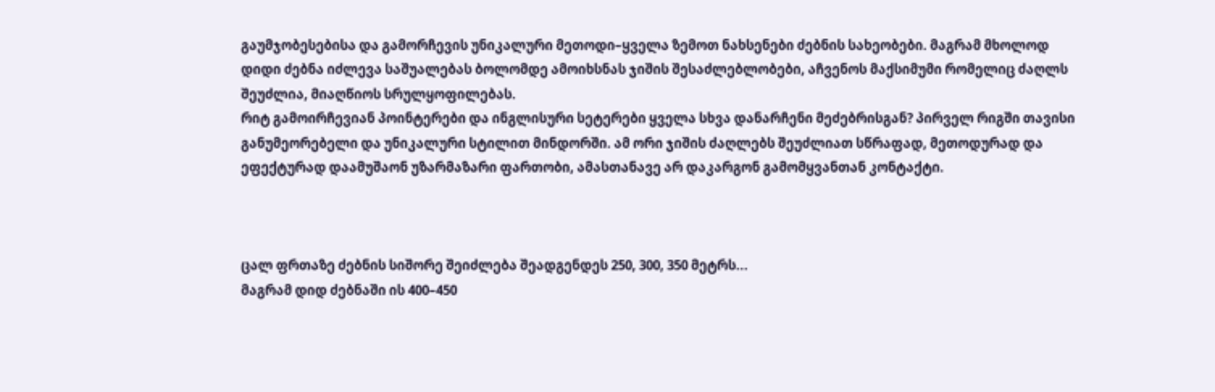გაუმჯობესებისა და გამორჩევის უნიკალური მეთოდი–ყველა ზემოთ ნახსენები ძებნის სახეობები. მაგრამ მხოლოდ დიდი ძებნა იძლევა საშუალებას ბოლომდე ამოიხსნას ჯიშის შესაძლებლობები, აჩვენოს მაქსიმუმი რომელიც ძაღლს შეუძლია, მიაღწიოს სრულყოფილებას.
რიტ გამოირჩევიან პოინტერები და ინგლისური სეტერები ყველა სხვა დანარჩენი მეძებრისგან? პირველ რიგში თავისი განუმეორებელი და უნიკალური სტილით მინდორში. ამ ორი ჯიშის ძაღლებს შეუძლიათ სწრაფად, მეთოდურად და ეფექტურად დაამუშაონ უზარმაზარი ფართობი, ამასთანავე არ დაკარგონ გამომყვანთან კონტაქტი.



ცალ ფრთაზე ძებნის სიშორე შეიძლება შეადგენდეს 250, 300, 350 მეტრს...
მაგრამ დიდ ძებნაში ის 400–450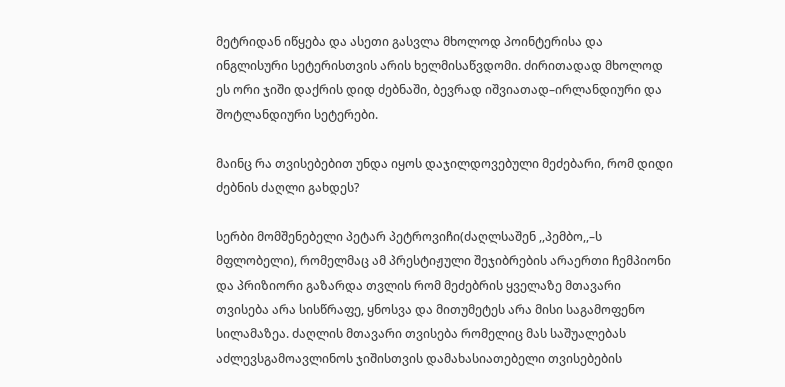მეტრიდან იწყება და ასეთი გასვლა მხოლოდ პოინტერისა და ინგლისური სეტერისთვის არის ხელმისაწვდომი. ძირითადად მხოლოდ ეს ორი ჯიში დაქრის დიდ ძებნაში, ბევრად იშვიათად–ირლანდიური და შოტლანდიური სეტერები.

მაინც რა თვისებებით უნდა იყოს დაჯილდოვებული მეძებარი, რომ დიდი ძებნის ძაღლი გახდეს?

სერბი მომშენებელი პეტარ პეტროვიჩი(ძაღლსაშენ ,,პემბო,,–ს მფლობელი), რომელმაც ამ პრესტიჟული შეჯიბრების არაერთი ჩემპიონი და პრიზიორი გაზარდა თვლის რომ მეძებრის ყველაზე მთავარი თვისება არა სისწრაფე, ყნოსვა და მითუმეტეს არა მისი საგამოფენო სილამაზეა. ძაღლის მთავარი თვისება რომელიც მას საშუალებას აძლევსგამოავლინოს ჯიშისთვის დამახასიათებელი თვისებების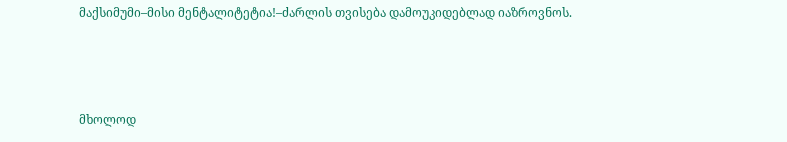მაქსიმუმი–მისი მენტალიტეტია!–ძარლის თვისება დამოუკიდებლად იაზროვნოს.



მხოლოდ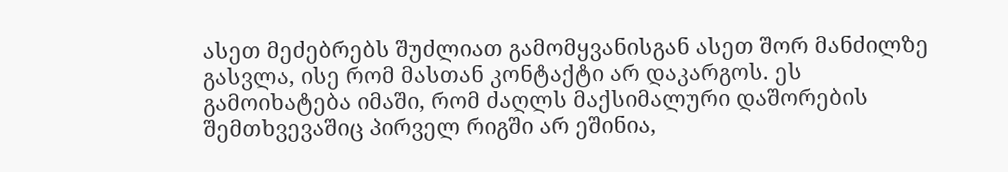ასეთ მეძებრებს შუძლიათ გამომყვანისგან ასეთ შორ მანძილზე გასვლა, ისე რომ მასთან კონტაქტი არ დაკარგოს. ეს გამოიხატება იმაში, რომ ძაღლს მაქსიმალური დაშორების შემთხვევაშიც პირველ რიგში არ ეშინია,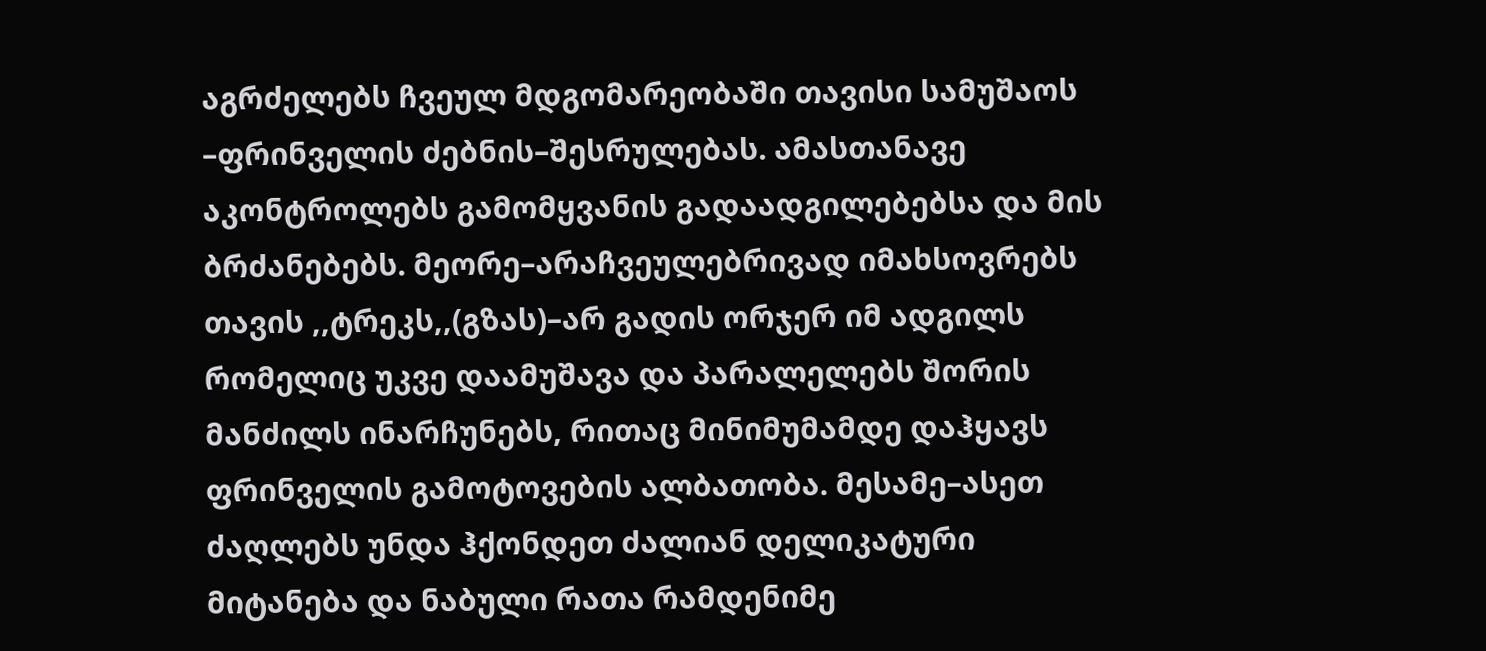აგრძელებს ჩვეულ მდგომარეობაში თავისი სამუშაოს –ფრინველის ძებნის–შესრულებას. ამასთანავე აკონტროლებს გამომყვანის გადაადგილებებსა და მის ბრძანებებს. მეორე–არაჩვეულებრივად იმახსოვრებს თავის ,,ტრეკს,,(გზას)–არ გადის ორჯერ იმ ადგილს რომელიც უკვე დაამუშავა და პარალელებს შორის მანძილს ინარჩუნებს, რითაც მინიმუმამდე დაჰყავს ფრინველის გამოტოვების ალბათობა. მესამე–ასეთ ძაღლებს უნდა ჰქონდეთ ძალიან დელიკატური მიტანება და ნაბული რათა რამდენიმე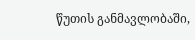წუთის განმავლობაში,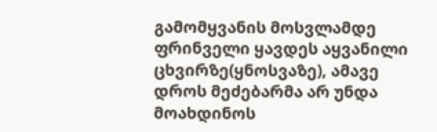გამომყვანის მოსვლამდე ფრინველი ყავდეს აყვანილი ცხვირზე(ყნოსვაზე), ამავე დროს მეძებარმა არ უნდა მოახდინოს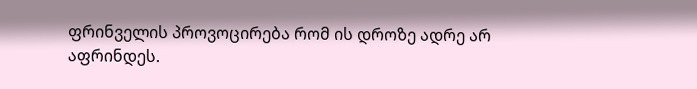ფრინველის პროვოცირება რომ ის დროზე ადრე არ აფრინდეს.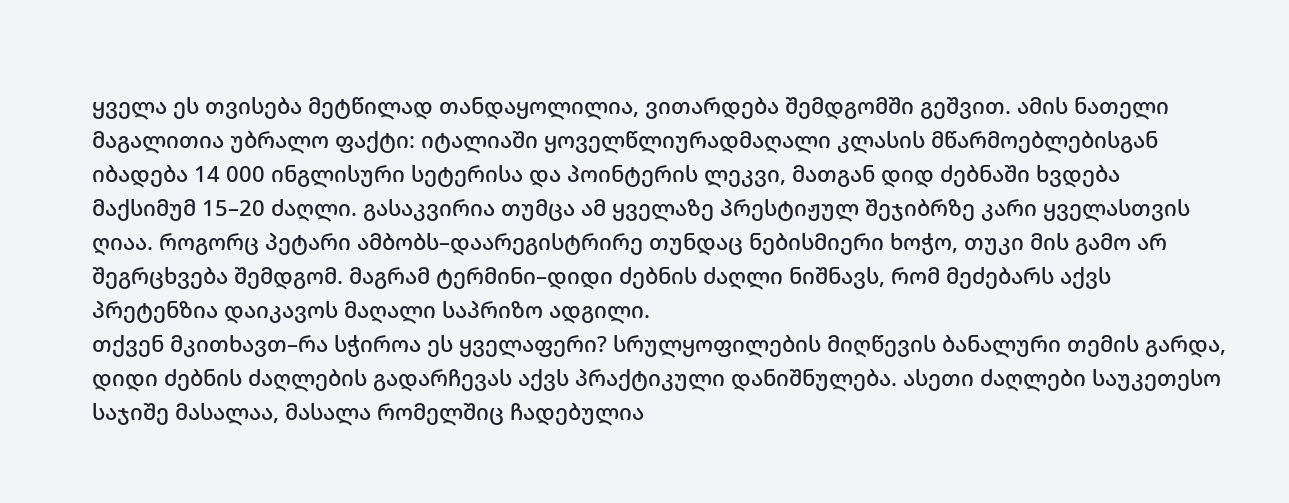ყველა ეს თვისება მეტწილად თანდაყოლილია, ვითარდება შემდგომში გეშვით. ამის ნათელი მაგალითია უბრალო ფაქტი: იტალიაში ყოველწლიურადმაღალი კლასის მწარმოებლებისგან იბადება 14 000 ინგლისური სეტერისა და პოინტერის ლეკვი, მათგან დიდ ძებნაში ხვდება მაქსიმუმ 15–20 ძაღლი. გასაკვირია თუმცა ამ ყველაზე პრესტიჟულ შეჯიბრზე კარი ყველასთვის ღიაა. როგორც პეტარი ამბობს–დაარეგისტრირე თუნდაც ნებისმიერი ხოჭო, თუკი მის გამო არ შეგრცხვება შემდგომ. მაგრამ ტერმინი–დიდი ძებნის ძაღლი ნიშნავს, რომ მეძებარს აქვს პრეტენზია დაიკავოს მაღალი საპრიზო ადგილი.
თქვენ მკითხავთ–რა სჭიროა ეს ყველაფერი? სრულყოფილების მიღწევის ბანალური თემის გარდა, დიდი ძებნის ძაღლების გადარჩევას აქვს პრაქტიკული დანიშნულება. ასეთი ძაღლები საუკეთესო საჯიშე მასალაა, მასალა რომელშიც ჩადებულია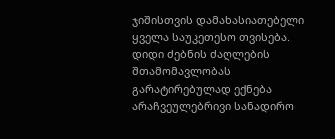ჯიშისთვის დამახასიათებელი ყველა საუკეთესო თვისება. დიდი ძებნის ძაღლების შთამომავლობას გარატირებულად ექნება არაჩვეულებრივი სანადირო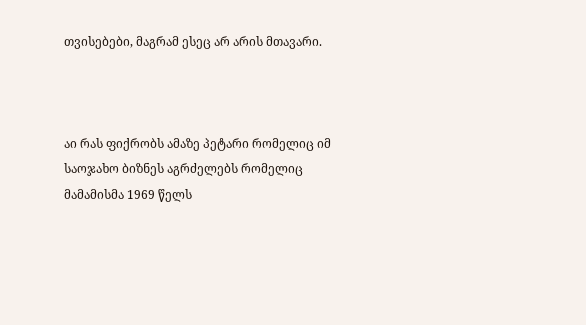თვისებები, მაგრამ ესეც არ არის მთავარი.



აი რას ფიქრობს ამაზე პეტარი რომელიც იმ საოჯახო ბიზნეს აგრძელებს რომელიც მამამისმა 1969 წელს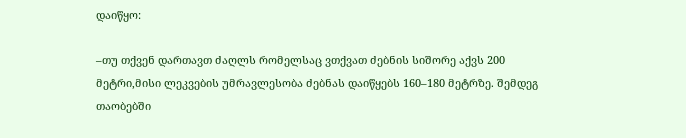დაიწყო:

–თუ თქვენ დართავთ ძაღლს რომელსაც ვთქვათ ძებნის სიშორე აქვს 200 მეტრი,მისი ლეკვების უმრავლესობა ძებნას დაიწყებს 160–180 მეტრზე. შემდეგ თაობებში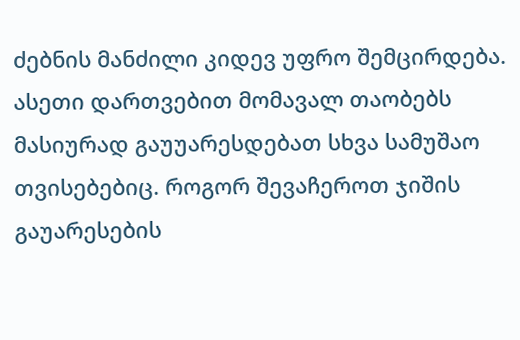ძებნის მანძილი კიდევ უფრო შემცირდება. ასეთი დართვებით მომავალ თაობებს მასიურად გაუუარესდებათ სხვა სამუშაო თვისებებიც. როგორ შევაჩეროთ ჯიშის გაუარესების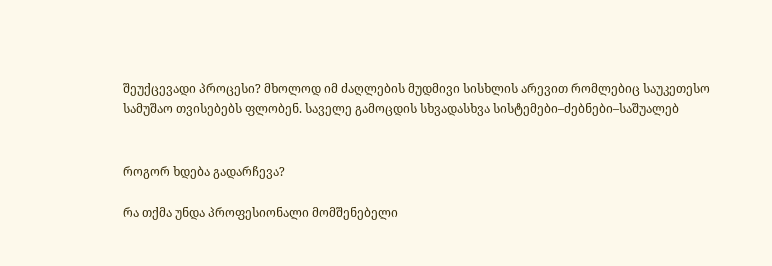შეუქცევადი პროცესი? მხოლოდ იმ ძაღლების მუდმივი სისხლის არევით რომლებიც საუკეთესო სამუშაო თვისებებს ფლობენ. საველე გამოცდის სხვადასხვა სისტემები–ძებნები–საშუალებ


როგორ ხდება გადარჩევა?

რა თქმა უნდა პროფესიონალი მომშენებელი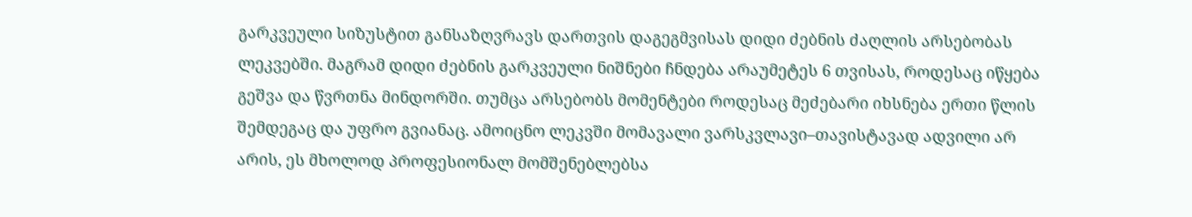გარკვეული სიზუსტით განსაზღვრავს დართვის დაგეგმვისას დიდი ძებნის ძაღლის არსებობას ლეკვებში. მაგრამ დიდი ძებნის გარკვეული ნიშნები ჩნდება არაუმეტეს 6 თვისას, როდესაც იწყება გეშვა და წვრთნა მინდორში. თუმცა არსებობს მომენტები როდესაც მეძებარი იხსნება ერთი წლის შემდეგაც და უფრო გვიანაც. ამოიცნო ლეკვში მომავალი ვარსკვლავი–თავისტავად ადვილი არ არის, ეს მხოლოდ პროფესიონალ მომშენებლებსა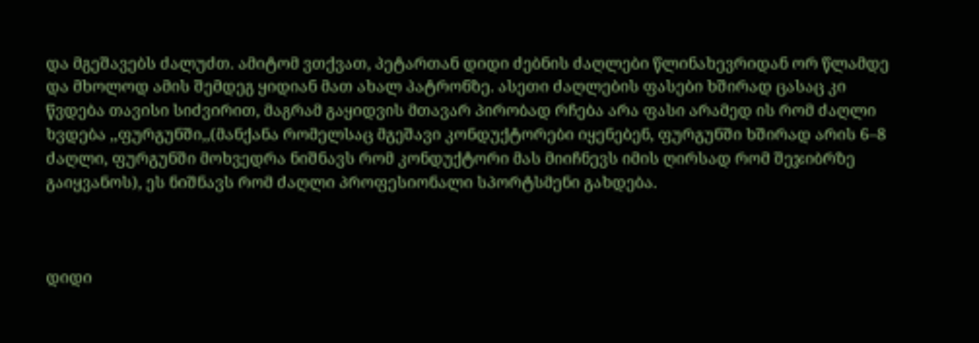და მგეშავებს ძალუძთ. ამიტომ ვთქვათ, პეტართან დიდი ძებნის ძაღლები წლინახევრიდან ორ წლამდე და მხოლოდ ამის შემდეგ ყიდიან მათ ახალ პატრონზე. ასეთი ძაღლების ფასები ხშირად ცასაც კი წვდება თავისი სიძვირით, მაგრამ გაყიდვის მთავარ პირობად რჩება არა ფასი არამედ ის რომ ძაღლი ხვდება ,,ფურგუნში,,(მანქანა რომელსაც მგეშავი კონდუქტორები იყენებენ, ფურგუნში ხშირად არის 6–8 ძაღლი, ფურგუნში მოხვედრა ნიშნავს რომ კონდუქტორი მას მიიჩნევს იმის ღირსად რომ შეჯიბრზე გაიყვანოს), ეს ნიშნავს რომ ძაღლი პროფესიონალი სპორტსმენი გახდება.



დიდი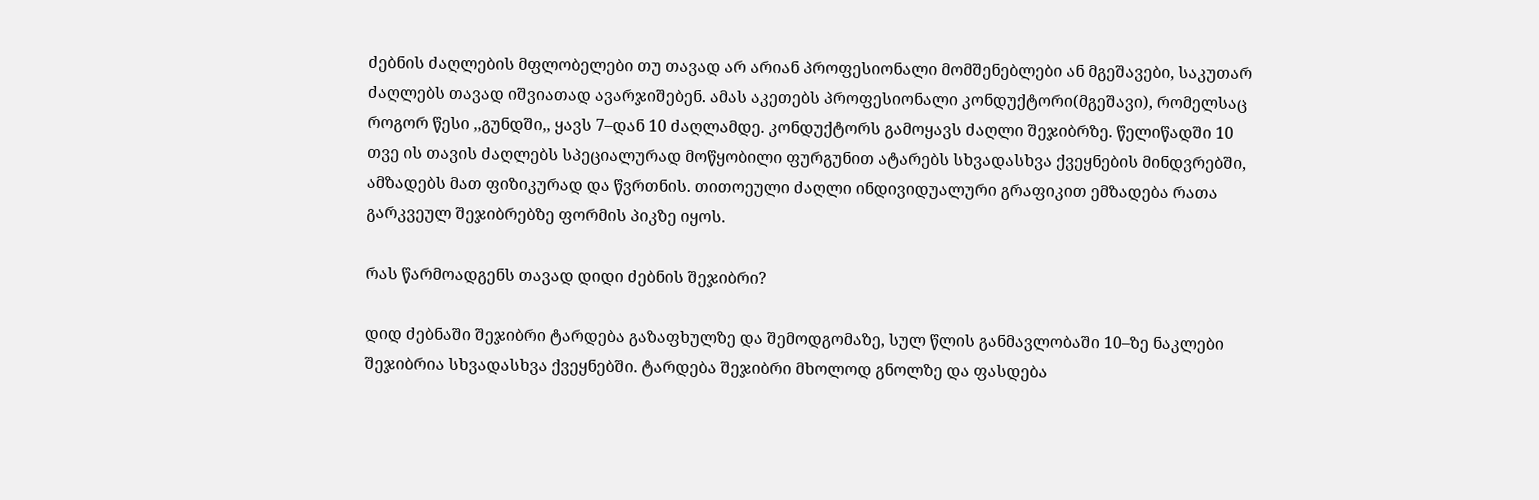ძებნის ძაღლების მფლობელები თუ თავად არ არიან პროფესიონალი მომშენებლები ან მგეშავები, საკუთარ ძაღლებს თავად იშვიათად ავარჯიშებენ. ამას აკეთებს პროფესიონალი კონდუქტორი(მგეშავი), რომელსაც როგორ წესი ,,გუნდში,, ყავს 7–დან 10 ძაღლამდე. კონდუქტორს გამოყავს ძაღლი შეჯიბრზე. წელიწადში 10 თვე ის თავის ძაღლებს სპეციალურად მოწყობილი ფურგუნით ატარებს სხვადასხვა ქვეყნების მინდვრებში, ამზადებს მათ ფიზიკურად და წვრთნის. თითოეული ძაღლი ინდივიდუალური გრაფიკით ემზადება რათა გარკვეულ შეჯიბრებზე ფორმის პიკზე იყოს.

რას წარმოადგენს თავად დიდი ძებნის შეჯიბრი?

დიდ ძებნაში შეჯიბრი ტარდება გაზაფხულზე და შემოდგომაზე, სულ წლის განმავლობაში 10–ზე ნაკლები შეჯიბრია სხვადასხვა ქვეყნებში. ტარდება შეჯიბრი მხოლოდ გნოლზე და ფასდება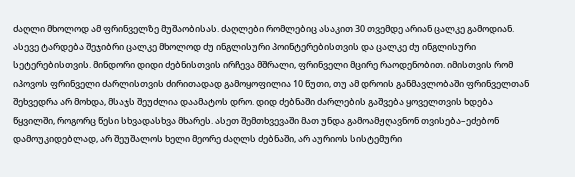ძაღლი მხოლოდ ამ ფრინველზე მუშაობისას. ძაღლები რომლებიც ასაკით 30 თვემდე არიან ცალკე გამოდიან. ასევე ტარდება შეჯიბრი ცალკე მხოლოდ ძუ ინგლისური პოინტერებისთვის და ცალკე ძუ ინგლისური სეტერებისთვის. მინდორი დიდი ძებნისთვის ირჩევა მშრალი, ფრინველი მცირე რაოდენობით. იმისთვის რომ იპოვოს ფრინველი ძარლისთვის ძირითადად გამოყოფილია 10 წუთი, თუ ამ დროის განმავლობაში ფრინველთან შეხვედრა არ მოხდა, მსაჯს შეუძლია დაამატოს დრო. დიდ ძებნაში ძარლების გაშვება ყოველთვის ხდება წყვილში, როგორც წესი სხვადასხვა მხარეს. ასეთ შემთხვევაში მათ უნდა გამოამჟღავნონ თვისება–ეძებონ დამოუკიდებლად, არ შეუშალოს ხელი მეორე ძაღლს ძებნაში, არ აურიოს სისტემური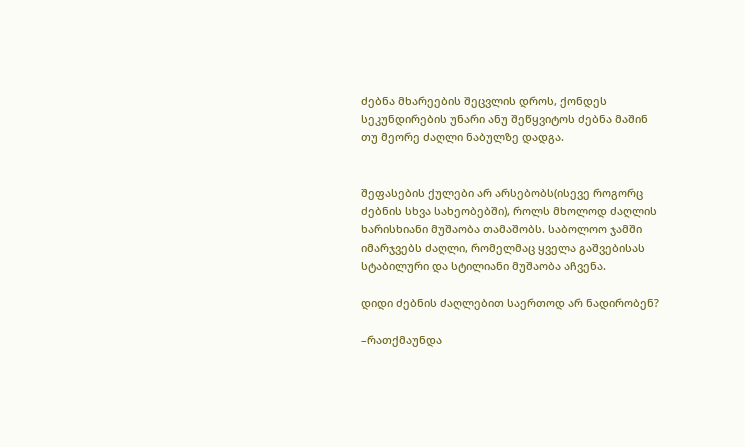ძებნა მხარეების შეცვლის დროს, ქონდეს სეკუნდირების უნარი ანუ შეწყვიტოს ძებნა მაშინ თუ მეორე ძაღლი ნაბულზე დადგა.


შეფასების ქულები არ არსებობს(ისევე როგორც ძებნის სხვა სახეობებში), როლს მხოლოდ ძაღლის ხარისხიანი მუშაობა თამაშობს. საბოლოო ჯამში იმარჯვებს ძაღლი, რომელმაც ყველა გაშვებისას სტაბილური და სტილიანი მუშაობა აჩვენა.

დიდი ძებნის ძაღლებით საერთოდ არ ნადირობენ?

–რათქმაუნდა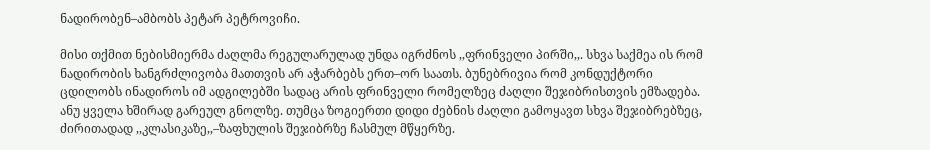ნადირობენ–ამბობს პეტარ პეტროვიჩი.

მისი თქმით ნებისმიერმა ძაღლმა რეგულარულად უნდა იგრძნოს ,,ფრინველი პირში,,. სხვა საქმეა ის რომ ნადირობის ხანგრძლივობა მათთვის არ აჭარბებს ერთ–ორ საათს. ბუნებრივია რომ კონდუქტორი ცდილობს ინადიროს იმ ადგილებში სადაც არის ფრინველი რომელზეც ძაღლი შეჯიბრისთვის ემზადება. ანუ ყველა ხშირად გარეულ გნოლზე. თუმცა ზოგიერთი დიდი ძებნის ძაღლი გამოყავთ სხვა შეჯიბრებზეც, ძირითადად ,,კლასიკაზე,,–ზაფხულის შეჯიბრზე ჩასმულ მწყერზე.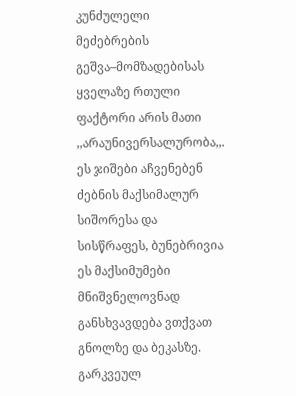კუნძულელი მეძებრების გეშვა–მომზადებისას ყველაზე რთული ფაქტორი არის მათი ,,არაუნივერსალურობა,,. ეს ჯიშები აჩვენებენ ძებნის მაქსიმალურ სიშორესა და სისწრაფეს, ბუნებრივია ეს მაქსიმუმები მნიშვნელოვნად განსხვავდება ვთქვათ გნოლზე და ბეკასზე. გარკვეულ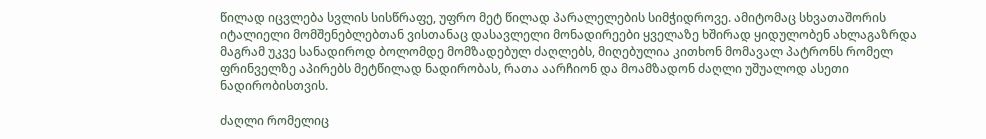წილად იცვლება სვლის სისწრაფე, უფრო მეტ წილად პარალელების სიმჭიდროვე. ამიტომაც სხვათაშორის იტალიელი მომშენებლებთან ვისთანაც დასავლელი მონადირეები ყველაზე ხშირად ყიდულობენ ახლაგაზრდა მაგრამ უკვე სანადიროდ ბოლომდე მომზადებულ ძაღლებს, მიღებულია კითხონ მომავალ პატრონს რომელ ფრინველზე აპირებს მეტწილად ნადირობას, რათა აარჩიონ და მოამზადონ ძაღლი უშუალოდ ასეთი ნადირობისთვის.

ძაღლი რომელიც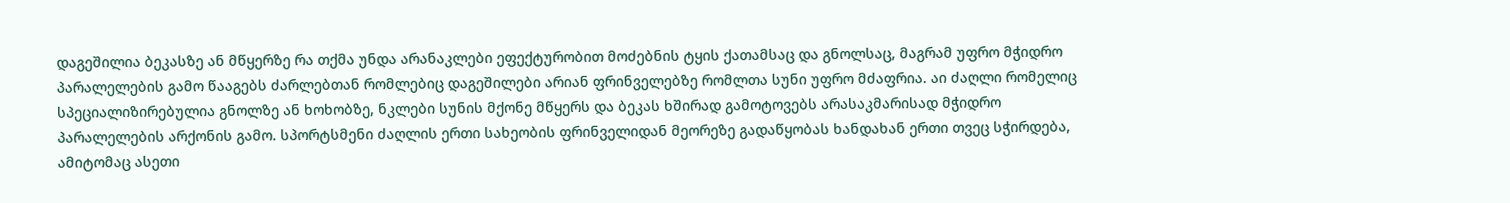დაგეშილია ბეკასზე ან მწყერზე რა თქმა უნდა არანაკლები ეფექტურობით მოძებნის ტყის ქათამსაც და გნოლსაც, მაგრამ უფრო მჭიდრო პარალელების გამო წააგებს ძარლებთან რომლებიც დაგეშილები არიან ფრინველებზე რომლთა სუნი უფრო მძაფრია. აი ძაღლი რომელიც სპეციალიზირებულია გნოლზე ან ხოხობზე, ნკლები სუნის მქონე მწყერს და ბეკას ხშირად გამოტოვებს არასაკმარისად მჭიდრო პარალელების არქონის გამო. სპორტსმენი ძაღლის ერთი სახეობის ფრინველიდან მეორეზე გადაწყობას ხანდახან ერთი თვეც სჭირდება, ამიტომაც ასეთი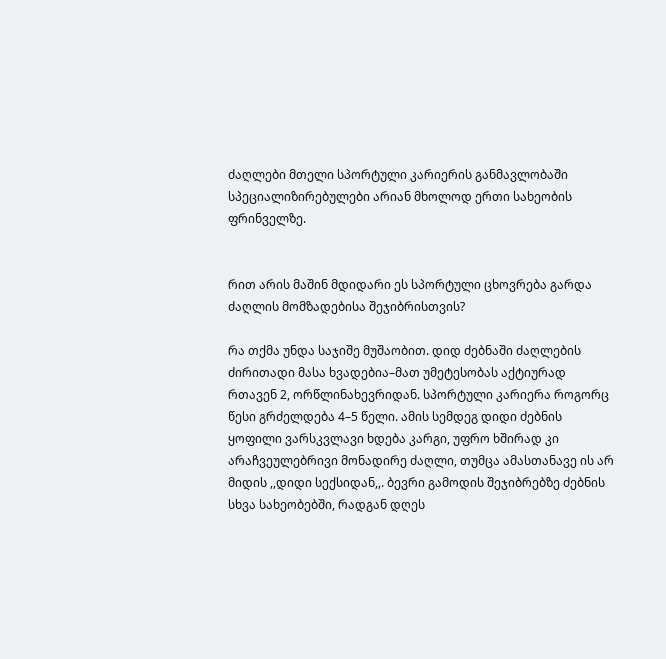ძაღლები მთელი სპორტული კარიერის განმავლობაში სპეციალიზირებულები არიან მხოლოდ ერთი სახეობის ფრინველზე.


რით არის მაშინ მდიდარი ეს სპორტული ცხოვრება გარდა ძაღლის მომზადებისა შეჯიბრისთვის?

რა თქმა უნდა საჯიშე მუშაობით. დიდ ძებნაში ძაღლების ძირითადი მასა ხვადებია–მათ უმეტესობას აქტიურად რთავენ 2, ორწლინახევრიდან. სპორტული კარიერა როგორც წესი გრძელდება 4–5 წელი. ამის სემდეგ დიდი ძებნის ყოფილი ვარსკვლავი ხდება კარგი, უფრო ხშირად კი არაჩვეულებრივი მონადირე ძაღლი, თუმცა ამასთანავე ის არ მიდის ,,დიდი სექსიდან,,. ბევრი გამოდის შეჯიბრებზე ძებნის სხვა სახეობებში, რადგან დღეს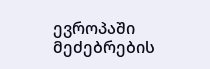ევროპაში მეძებრების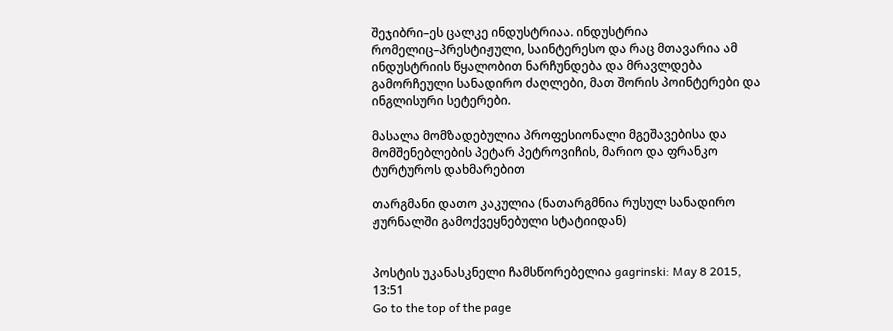შეჯიბრი–ეს ცალკე ინდუსტრიაა. ინდუსტრია რომელიც–პრესტიჟული, საინტერესო და რაც მთავარია ამ ინდუსტრიის წყალობით ნარჩუნდება და მრავლდება გამორჩეული სანადირო ძაღლები, მათ შორის პოინტერები და ინგლისური სეტერები.

მასალა მომზადებულია პროფესიონალი მგეშავებისა და მომშენებლების პეტარ პეტროვიჩის, მარიო და ფრანკო ტურტუროს დახმარებით

თარგმანი დათო კაკულია (ნათარგმნია რუსულ სანადირო ჟურნალში გამოქვეყნებული სტატიიდან)


პოსტის უკანასკნელი ჩამსწორებელია gagrinski: May 8 2015, 13:51
Go to the top of the page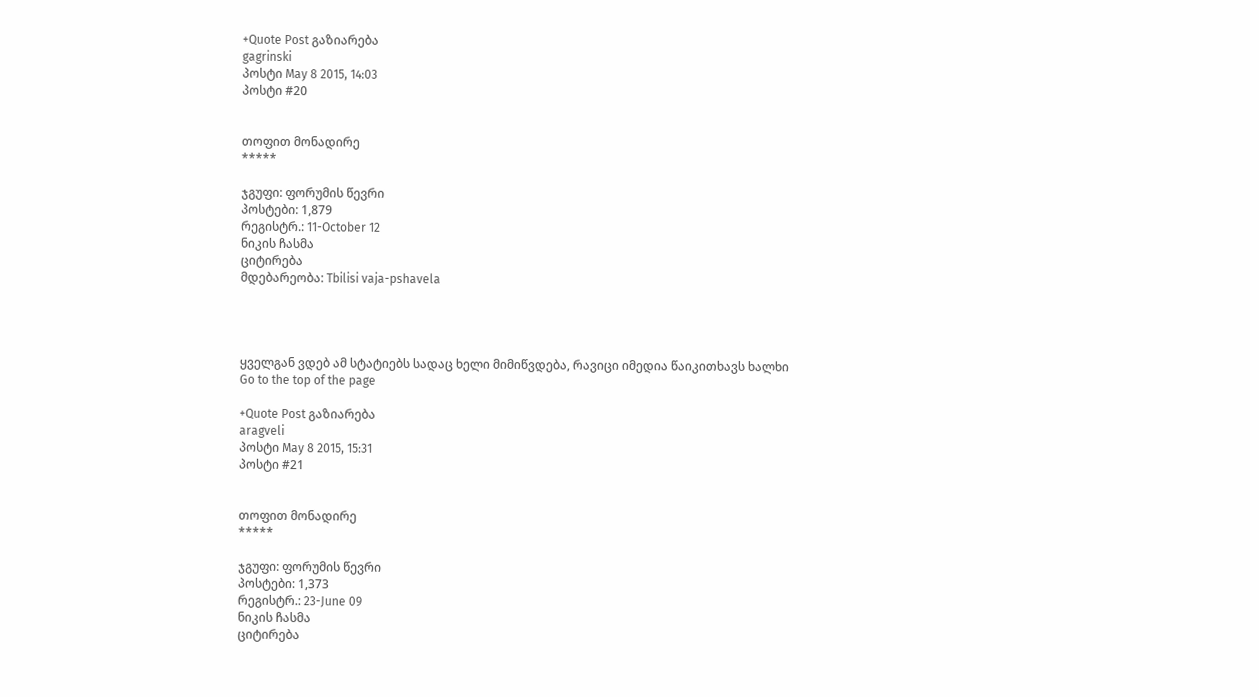+Quote Post გაზიარება
gagrinski
პოსტი May 8 2015, 14:03
პოსტი #20


თოფით მონადირე
*****

ჯგუფი: ფორუმის წევრი
პოსტები: 1,879
რეგისტრ.: 11-October 12
ნიკის ჩასმა
ციტირება
მდებარეობა: Tbilisi vaja-pshavela




ყველგან ვდებ ამ სტატიებს სადაც ხელი მიმიწვდება, რავიცი იმედია წაიკითხავს ხალხი
Go to the top of the page

+Quote Post გაზიარება
aragveli
პოსტი May 8 2015, 15:31
პოსტი #21


თოფით მონადირე
*****

ჯგუფი: ფორუმის წევრი
პოსტები: 1,373
რეგისტრ.: 23-June 09
ნიკის ჩასმა
ციტირება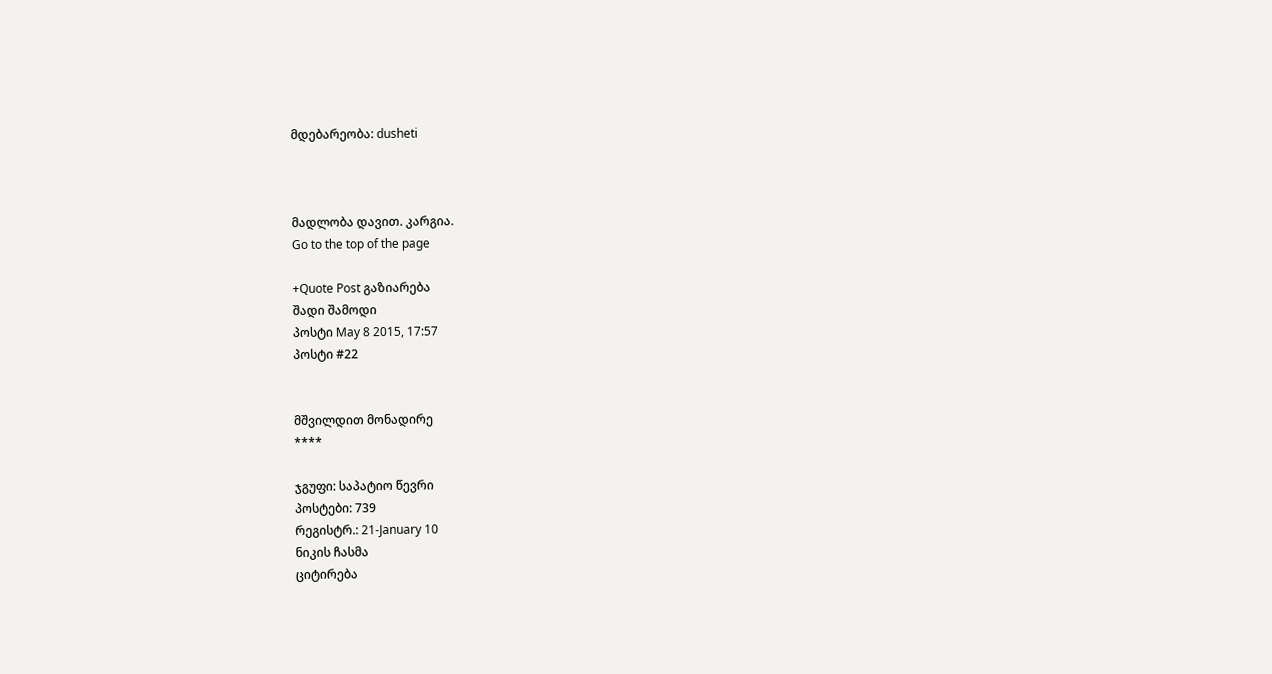მდებარეობა: dusheti



მადლობა დავით. კარგია.
Go to the top of the page

+Quote Post გაზიარება
შადი შამოდი
პოსტი May 8 2015, 17:57
პოსტი #22


მშვილდით მონადირე
****

ჯგუფი: საპატიო წევრი
პოსტები: 739
რეგისტრ.: 21-January 10
ნიკის ჩასმა
ციტირება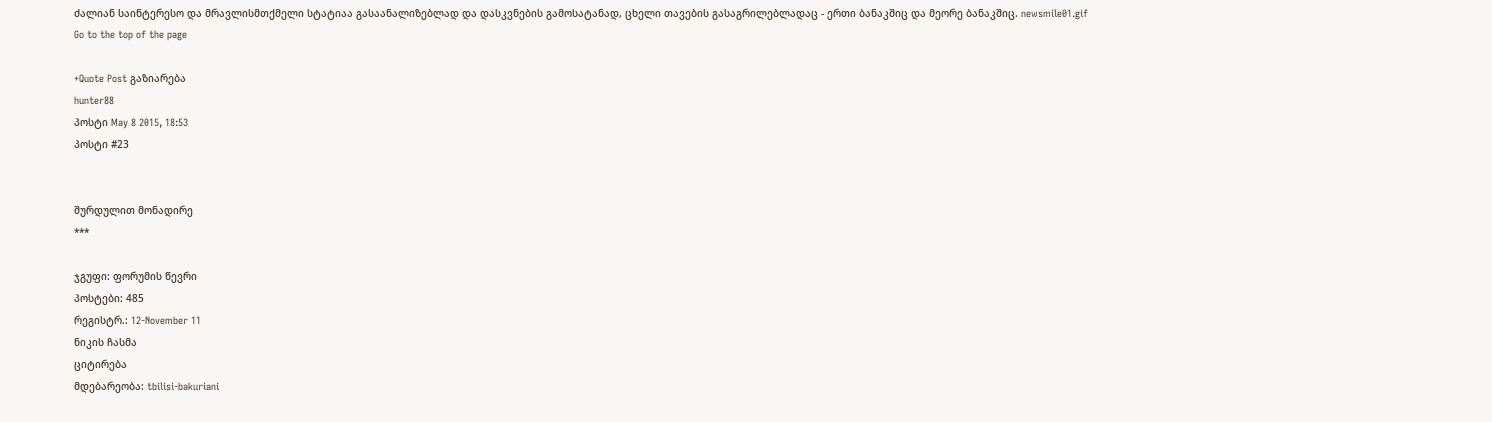ძალიან საინტერესო და მრავლისმთქმელი სტატიაა გასაანალიზებლად და დასკვნების გამოსატანად, ცხელი თავების გასაგრილებლადაც - ერთი ბანაკშიც და მეორე ბანაკშიც. newsmile01.gif
Go to the top of the page

+Quote Post გაზიარება
hunter88
პოსტი May 8 2015, 18:53
პოსტი #23


შურდულით მონადირე
***

ჯგუფი: ფორუმის წევრი
პოსტები: 485
რეგისტრ.: 12-November 11
ნიკის ჩასმა
ციტირება
მდებარეობა: tbilisi-bakuriani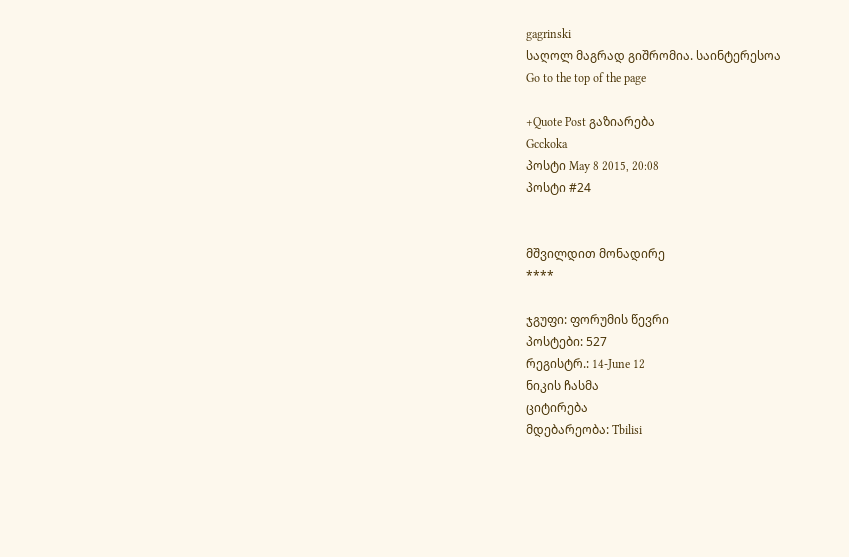gagrinski
საღოლ მაგრად გიშრომია. საინტერესოა
Go to the top of the page

+Quote Post გაზიარება
Gcckoka
პოსტი May 8 2015, 20:08
პოსტი #24


მშვილდით მონადირე
****

ჯგუფი: ფორუმის წევრი
პოსტები: 527
რეგისტრ.: 14-June 12
ნიკის ჩასმა
ციტირება
მდებარეობა: Tbilisi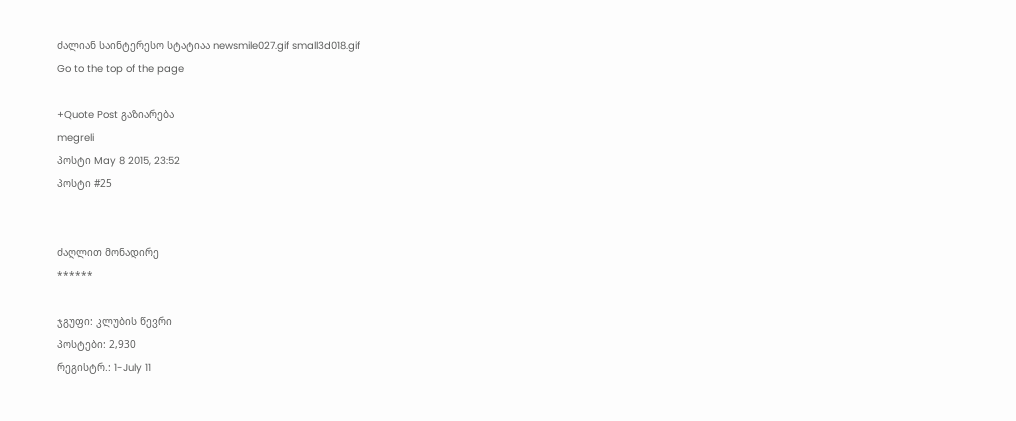ძალიან საინტერესო სტატიაა newsmile027.gif small3d018.gif
Go to the top of the page

+Quote Post გაზიარება
megreli
პოსტი May 8 2015, 23:52
პოსტი #25


ძაღლით მონადირე
******

ჯგუფი: კლუბის წევრი
პოსტები: 2,930
რეგისტრ.: 1-July 11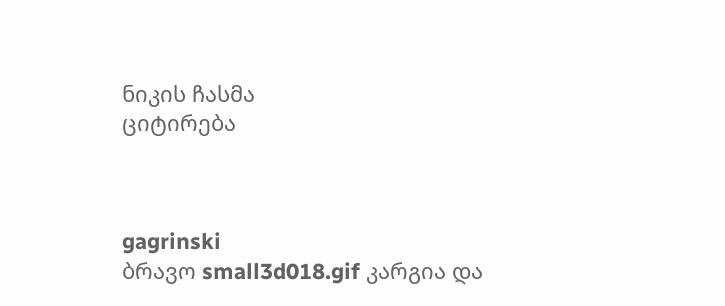ნიკის ჩასმა
ციტირება



gagrinski
ბრავო small3d018.gif კარგია და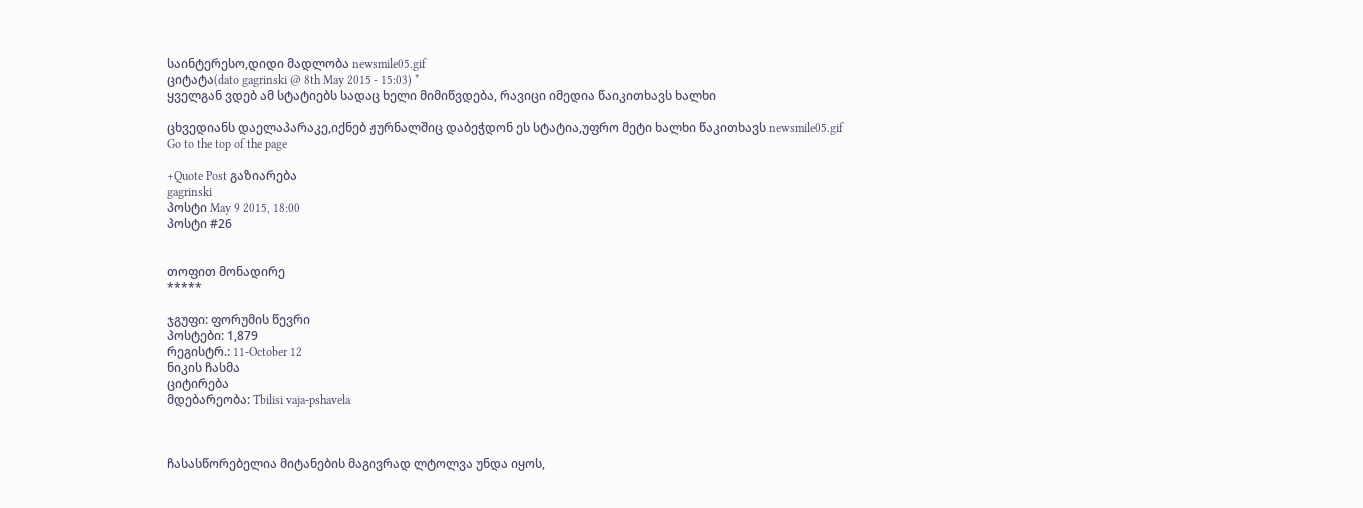საინტერესო,დიდი მადლობა newsmile05.gif
ციტატა(dato gagrinski @ 8th May 2015 - 15:03) *
ყველგან ვდებ ამ სტატიებს სადაც ხელი მიმიწვდება, რავიცი იმედია წაიკითხავს ხალხი

ცხვედიანს დაელაპარაკე,იქნებ ჟურნალშიც დაბეჭდონ ეს სტატია,უფრო მეტი ხალხი წაკითხავს newsmile05.gif
Go to the top of the page

+Quote Post გაზიარება
gagrinski
პოსტი May 9 2015, 18:00
პოსტი #26


თოფით მონადირე
*****

ჯგუფი: ფორუმის წევრი
პოსტები: 1,879
რეგისტრ.: 11-October 12
ნიკის ჩასმა
ციტირება
მდებარეობა: Tbilisi vaja-pshavela



ჩასასწორებელია მიტანების მაგივრად ლტოლვა უნდა იყოს,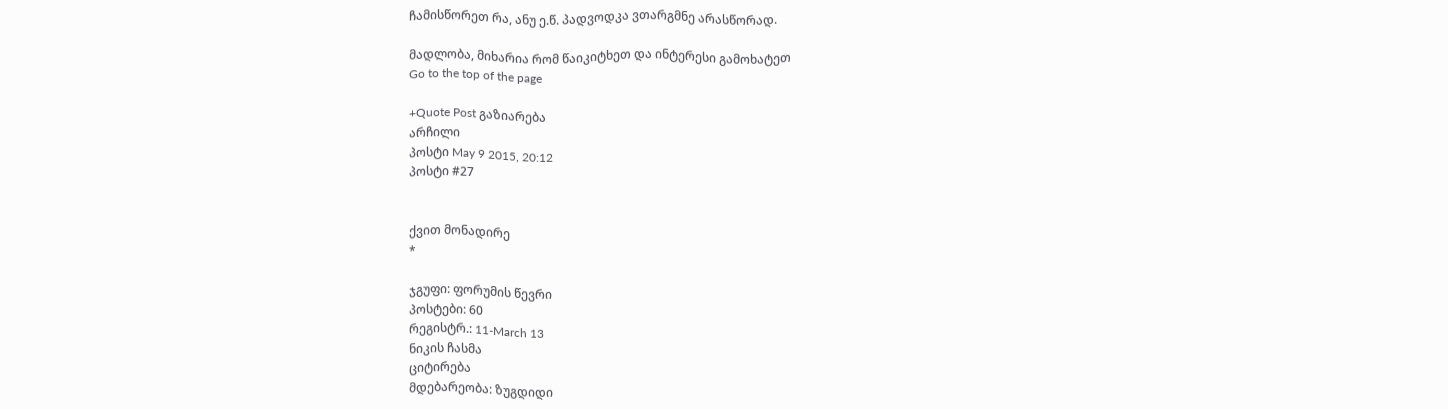ჩამისწორეთ რა, ანუ ე.წ. პადვოდკა ვთარგმნე არასწორად.

მადლობა, მიხარია რომ წაიკიტხეთ და ინტერესი გამოხატეთ
Go to the top of the page

+Quote Post გაზიარება
არჩილი
პოსტი May 9 2015, 20:12
პოსტი #27


ქვით მონადირე
*

ჯგუფი: ფორუმის წევრი
პოსტები: 60
რეგისტრ.: 11-March 13
ნიკის ჩასმა
ციტირება
მდებარეობა: ზუგდიდი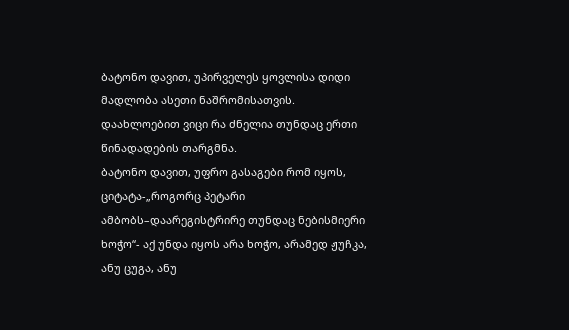ბატონო დავით, უპირველეს ყოვლისა დიდი მადლობა ასეთი ნაშრომისათვის. დაახლოებით ვიცი რა ძნელია თუნდაც ერთი წინადადების თარგმნა.
ბატონო დავით, უფრო გასაგები რომ იყოს, ციტატა-„როგორც პეტარი ამბობს–დაარეგისტრირე თუნდაც ნებისმიერი ხოჭო“- აქ უნდა იყოს არა ხოჭო, არამედ ჟუჩკა, ანუ ცუგა, ანუ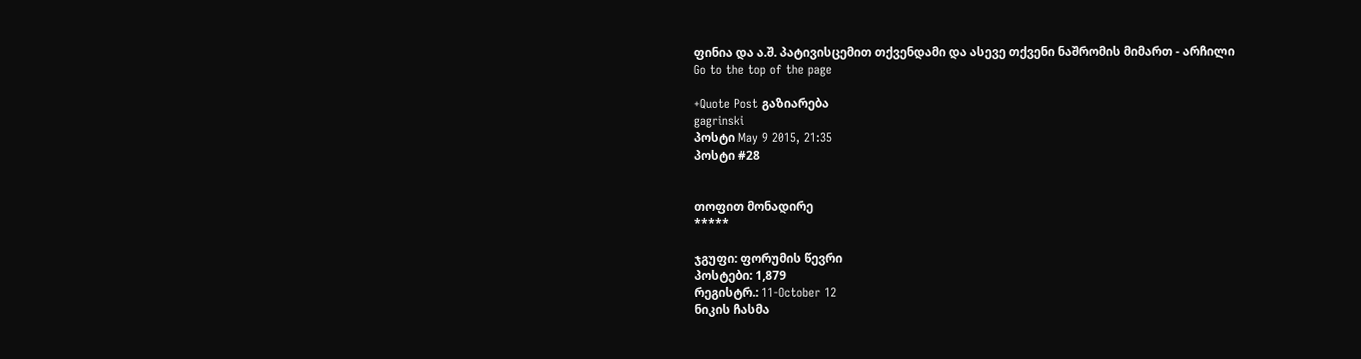ფინია და ა.შ. პატივისცემით თქვენდამი და ასევე თქვენი ნაშრომის მიმართ - არჩილი
Go to the top of the page

+Quote Post გაზიარება
gagrinski
პოსტი May 9 2015, 21:35
პოსტი #28


თოფით მონადირე
*****

ჯგუფი: ფორუმის წევრი
პოსტები: 1,879
რეგისტრ.: 11-October 12
ნიკის ჩასმა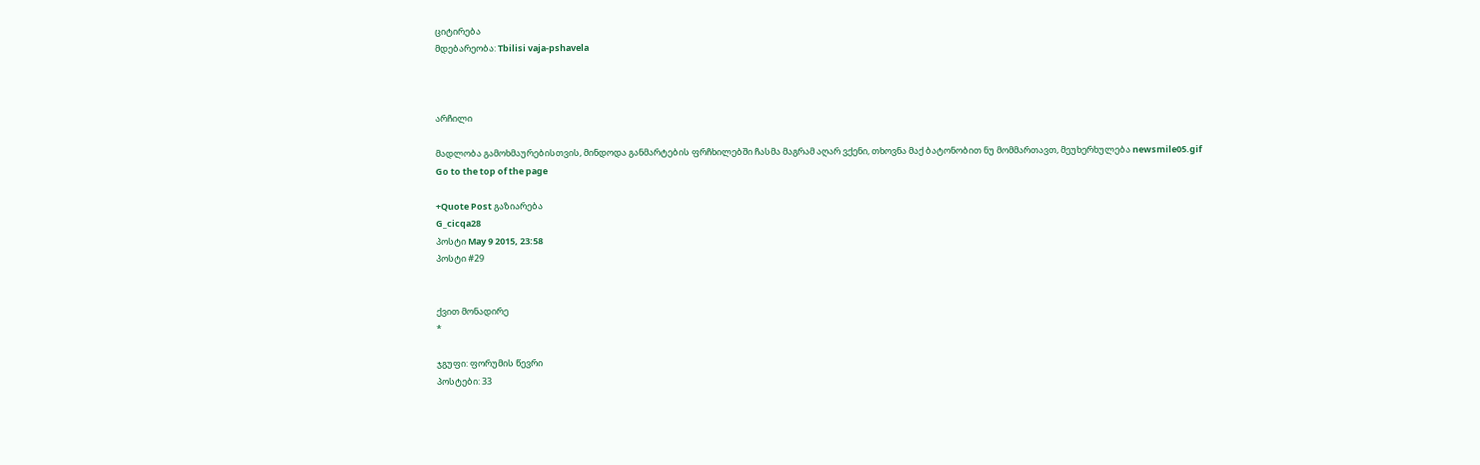ციტირება
მდებარეობა: Tbilisi vaja-pshavela



არჩილი

მადლობა გამოხმაურებისთვის, მინდოდა განმარტების ფრჩხილებში ჩასმა მაგრამ აღარ ვქენი, თხოვნა მაქ ბატონობით ნუ მომმართავთ, მეუხერხულება newsmile05.gif
Go to the top of the page

+Quote Post გაზიარება
G_cicqa28
პოსტი May 9 2015, 23:58
პოსტი #29


ქვით მონადირე
*

ჯგუფი: ფორუმის წევრი
პოსტები: 33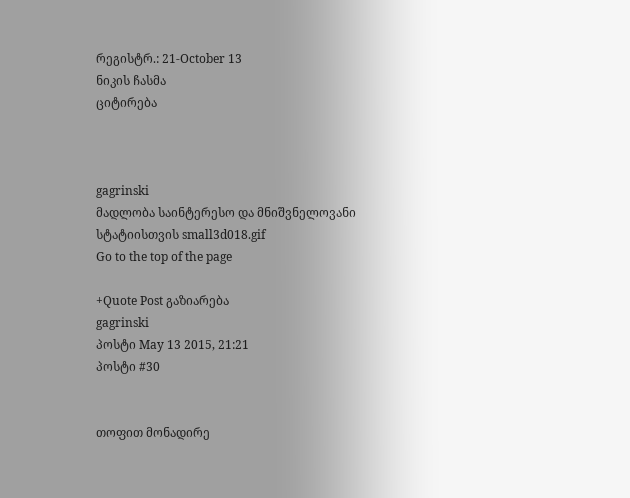რეგისტრ.: 21-October 13
ნიკის ჩასმა
ციტირება



gagrinski
მადლობა საინტერესო და მნიშვნელოვანი სტატიისთვის small3d018.gif
Go to the top of the page

+Quote Post გაზიარება
gagrinski
პოსტი May 13 2015, 21:21
პოსტი #30


თოფით მონადირე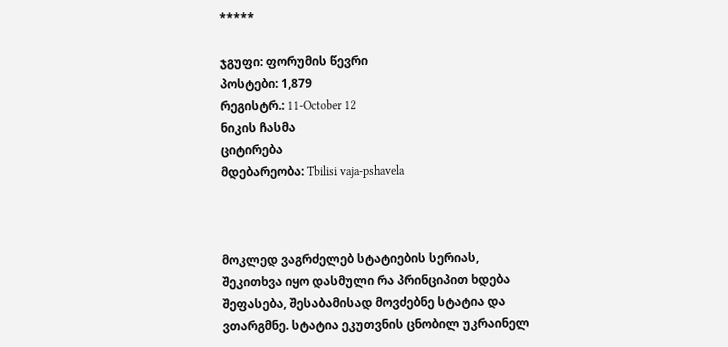*****

ჯგუფი: ფორუმის წევრი
პოსტები: 1,879
რეგისტრ.: 11-October 12
ნიკის ჩასმა
ციტირება
მდებარეობა: Tbilisi vaja-pshavela



მოკლედ ვაგრძელებ სტატიების სერიას, შეკითხვა იყო დასმული რა პრინციპით ხდება შეფასება, შესაბამისად მოვძებნე სტატია და ვთარგმნე. სტატია ეკუთვნის ცნობილ უკრაინელ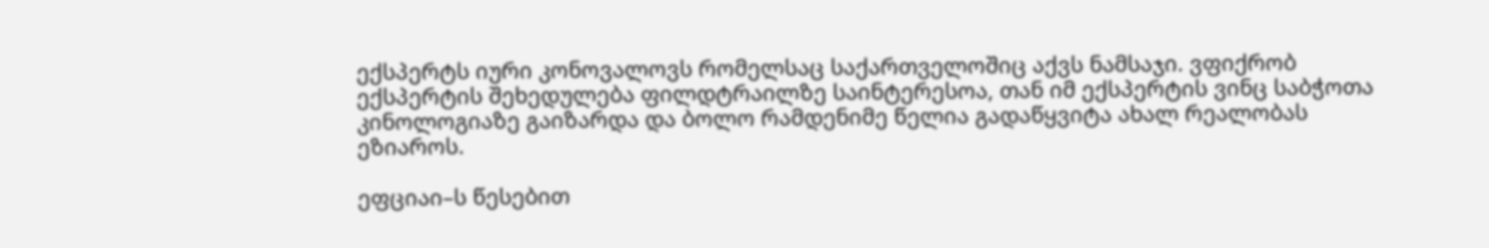ექსპერტს იური კონოვალოვს რომელსაც საქართველოშიც აქვს ნამსაჯი. ვფიქრობ ექსპერტის შეხედულება ფილდტრაილზე საინტერესოა, თან იმ ექსპერტის ვინც საბჭოთა კინოლოგიაზე გაიზარდა და ბოლო რამდენიმე წელია გადაწყვიტა ახალ რეალობას ეზიაროს.

ეფციაი–ს წესებით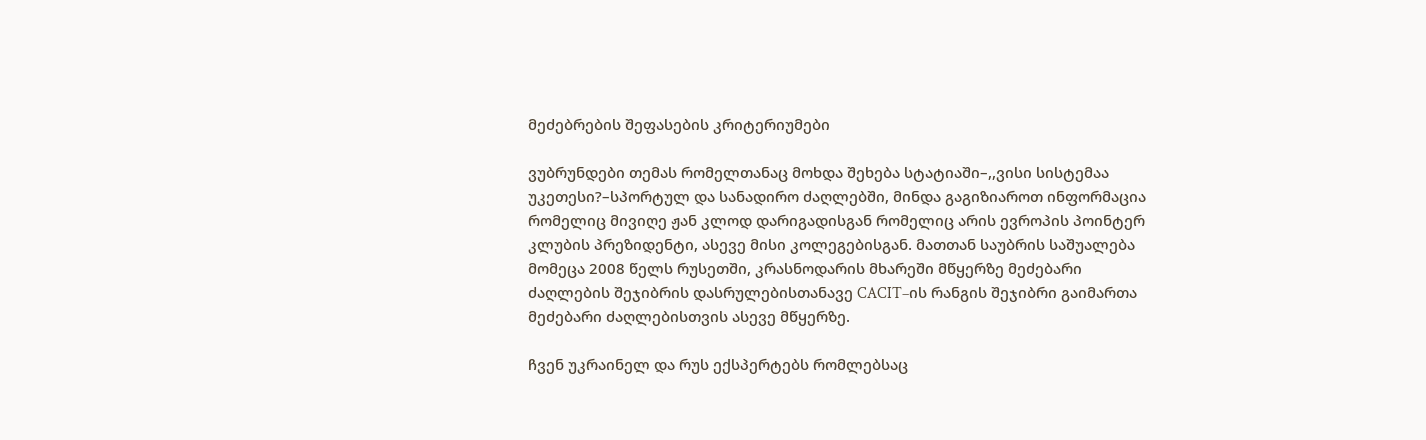მეძებრების შეფასების კრიტერიუმები

ვუბრუნდები თემას რომელთანაც მოხდა შეხება სტატიაში–,,ვისი სისტემაა უკეთესი?–სპორტულ და სანადირო ძაღლებში, მინდა გაგიზიაროთ ინფორმაცია რომელიც მივიღე ჟან კლოდ დარიგადისგან რომელიც არის ევროპის პოინტერ კლუბის პრეზიდენტი, ასევე მისი კოლეგებისგან. მათთან საუბრის საშუალება მომეცა 2008 წელს რუსეთში, კრასნოდარის მხარეში მწყერზე მეძებარი ძაღლების შეჯიბრის დასრულებისთანავე CACIT–ის რანგის შეჯიბრი გაიმართა მეძებარი ძაღლებისთვის ასევე მწყერზე.

ჩვენ უკრაინელ და რუს ექსპერტებს რომლებსაც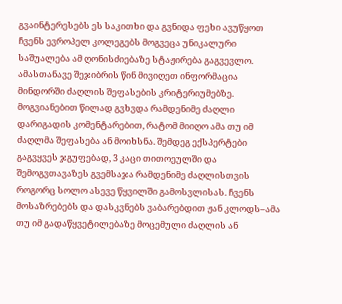გვაინტერესებს ეს საკითხი და გვნიდა ფეხი ავუწყოთ ჩვენს ევროპელ კოლეგებს მოგვეცა უნიკალური საშუალება ამ ღონისძიებაზე სტაჟირება გაგვევლო. ამასთანავე შეჯიბრის წინ მივიღეთ ინფორმაცია მინდორში ძაღლის შეფასების კრიტერიუმებზე. მოგვიანებით წილად გვხვდა რამდენიმე ძაღლი დარიგადის კომენტარებით, რატომ მიიღო ამა თუ იმ ძაღლმა შეფასება ან მოიხსნა. შემდეგ ექსპერტები გაგვყვეს ჯგუფებად, 3 კაცი თითოეულში და შემოგვთავაზეს გვემსაჯა რამდენიმე ძაღლისთვის როგორც სოლო ასევე წყვილში გამოსვლისას. ჩვენს მოსაზრებებს და დასკვნებს ვაბარებდით ჟან კლოდს–ამა თუ იმ გადაწყვეტილებაზე მოცემული ძაღლის ან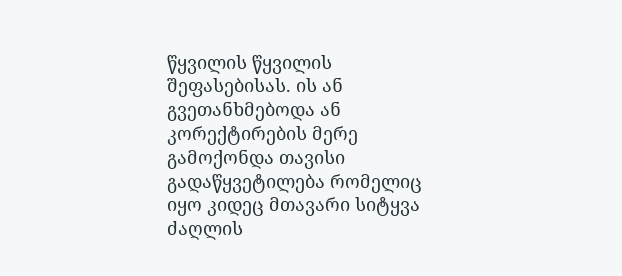წყვილის წყვილის შეფასებისას. ის ან გვეთანხმებოდა ან კორექტირების მერე გამოქონდა თავისი გადაწყვეტილება რომელიც იყო კიდეც მთავარი სიტყვა ძაღლის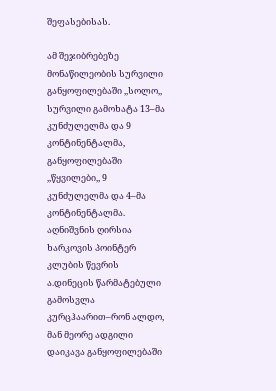შეფასებისას.

ამ შეჯიბრებეზე მონაწილეობის სურვილი განყოფილებაში ,,სოლო,, სურვილი გამოხატა 13–მა კუნძულელმა და 9 კონტინენტალმა, განყოფილებაში ,,წყვილები,, 9 კუნძულელმა და 4–მა კონტინენტალმა. აღნიშვნის ღირსია ხარკოვის პოინტერ კლუბის წევრის ა.დინეცის წარმატებული გამოსვლა კურცჰაარით–რონ ალდო, მან მეორე ადგილი დაიკავა განყოფილებაში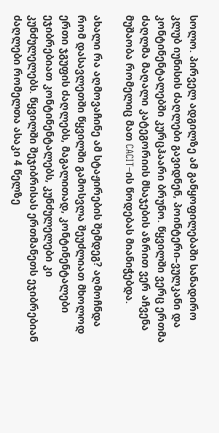სოლო. პირველ ადგილზე ამ განყოფილებაში სანადირო კლუბ იუნისის ძაღლები გავიდნენ, პოინტერი–ვულკანი და კონტინენტალებში კურცჰაარი ბრუნო. წყვილში ვერც ერთმა ძაღლმა მაღალი კატეგორიის მსაჯების აზრით ვერ აჩვენა მუშაობა რომელიც მათ CACIT–ის წოდებას მიანიჭებდა.

ახალი რა აღმოვაჩინე ამ სტაჟირების შემდეგ? აღმოჩნდა რომ დასავლეთში წყვილში გამოსვლა შეუძლიათ მხოლოდ ერთი ჯგუფის ძაღლებს, მაგალითად, კონტინენტალები ეჯიბრებიათ კონტინენტალებს, კუნძულელები კი კუნძულელებს. წყვილში შეჯიბრისას ერთმანეთს ეჯიბრებიან ძაღლები რომელთა ასაკი 4 წელზე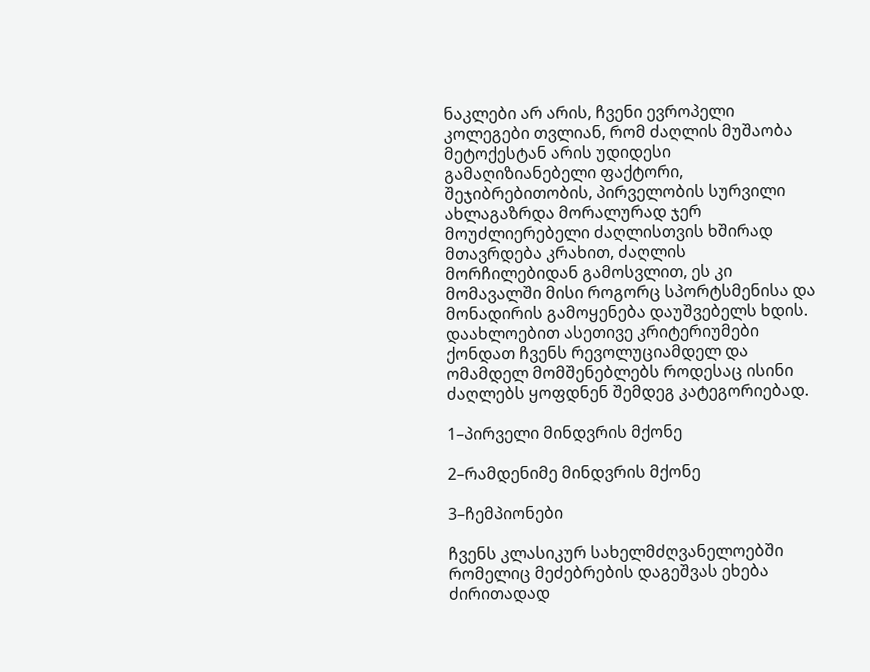ნაკლები არ არის, ჩვენი ევროპელი კოლეგები თვლიან, რომ ძაღლის მუშაობა მეტოქესტან არის უდიდესი გამაღიზიანებელი ფაქტორი, შეჯიბრებითობის, პირველობის სურვილი ახლაგაზრდა მორალურად ჯერ მოუძლიერებელი ძაღლისთვის ხშირად მთავრდება კრახით, ძაღლის მორჩილებიდან გამოსვლით, ეს კი მომავალში მისი როგორც სპორტსმენისა და მონადირის გამოყენება დაუშვებელს ხდის. დაახლოებით ასეთივე კრიტერიუმები ქონდათ ჩვენს რევოლუციამდელ და ომამდელ მომშენებლებს როდესაც ისინი ძაღლებს ყოფდნენ შემდეგ კატეგორიებად.

1–პირველი მინდვრის მქონე

2–რამდენიმე მინდვრის მქონე

3–ჩემპიონები

ჩვენს კლასიკურ სახელმძღვანელოებში რომელიც მეძებრების დაგეშვას ეხება ძირითადად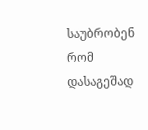საუბრობენ რომ დასაგეშად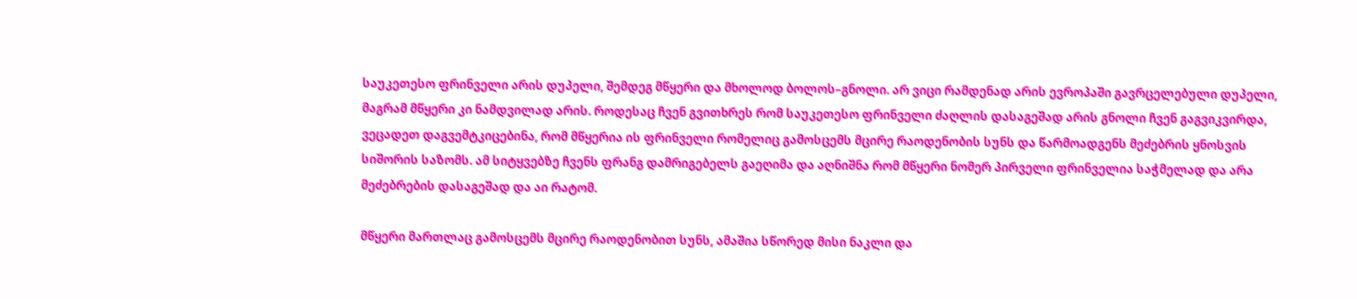საუკეთესო ფრინველი არის დუპელი, შემდეგ მწყერი და მხოლოდ ბოლოს–გნოლი. არ ვიცი რამდენად არის ევროპაში გავრცელებული დუპელი, მაგრამ მწყერი კი ნამდვილად არის. როდესაც ჩვენ გვითხრეს რომ საუკეთესო ფრინველი ძაღლის დასაგეშად არის გნოლი ჩვენ გაგვიკვირდა, ვეცადეთ დაგვემტკიცებინა, რომ მწყერია ის ფრინველი რომელიც გამოსცემს მცირე რაოდენობის სუნს და წარმოადგენს მეძებრის ყნოსვის სიშორის საზომს. ამ სიტყვებზე ჩვენს ფრანგ დამრიგებელს გაეღიმა და აღნიშნა რომ მწყერი ნომერ პირველი ფრინველია საჭმელად და არა მეძებრების დასაგეშად და აი რატომ.

მწყერი მართლაც გამოსცემს მცირე რაოდენობით სუნს, ამაშია სწორედ მისი ნაკლი და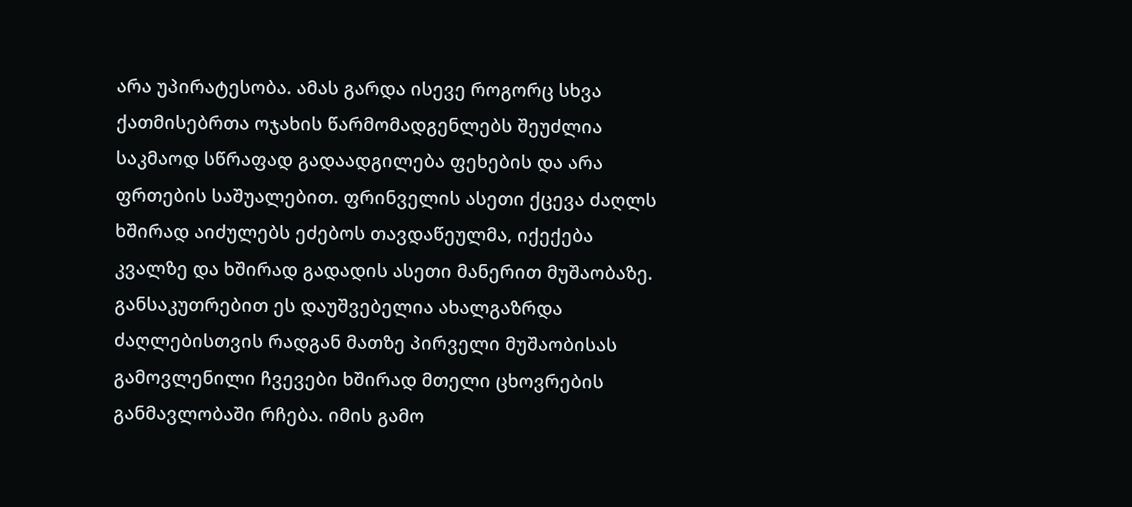არა უპირატესობა. ამას გარდა ისევე როგორც სხვა ქათმისებრთა ოჯახის წარმომადგენლებს შეუძლია საკმაოდ სწრაფად გადაადგილება ფეხების და არა ფრთების საშუალებით. ფრინველის ასეთი ქცევა ძაღლს ხშირად აიძულებს ეძებოს თავდაწეულმა, იქექება კვალზე და ხშირად გადადის ასეთი მანერით მუშაობაზე. განსაკუთრებით ეს დაუშვებელია ახალგაზრდა ძაღლებისთვის რადგან მათზე პირველი მუშაობისას გამოვლენილი ჩვევები ხშირად მთელი ცხოვრების განმავლობაში რჩება. იმის გამო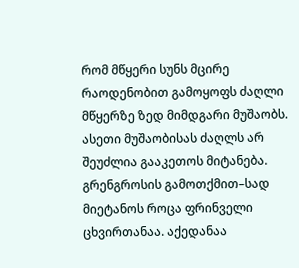რომ მწყერი სუნს მცირე რაოდენობით გამოყოფს ძაღლი მწყერზე ზედ მიმდგარი მუშაობს. ასეთი მუშაობისას ძაღლს არ შეუძლია გააკეთოს მიტანება. გრენგროსის გამოთქმით–სად მიეტანოს როცა ფრინველი ცხვირთანაა. აქედანაა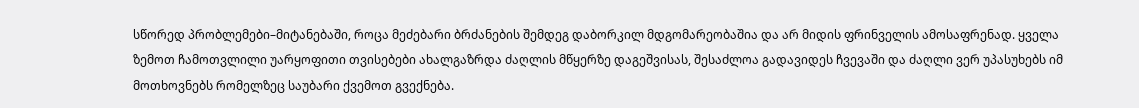სწორედ პრობლემები–მიტანებაში, როცა მეძებარი ბრძანების შემდეგ დაბორკილ მდგომარეობაშია და არ მიდის ფრინველის ამოსაფრენად. ყველა ზემოთ ჩამოთვლილი უარყოფითი თვისებები ახალგაზრდა ძაღლის მწყერზე დაგეშვისას, შესაძლოა გადავიდეს ჩვევაში და ძაღლი ვერ უპასუხებს იმ მოთხოვნებს რომელზეც საუბარი ქვემოთ გვექნება.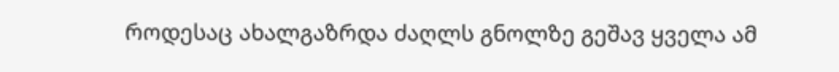როდესაც ახალგაზრდა ძაღლს გნოლზე გეშავ ყველა ამ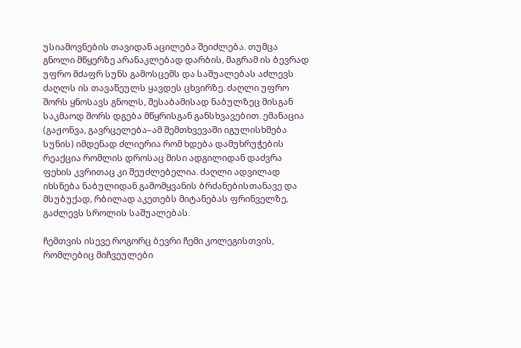უსიამოვნების თავიდან აცილება შეიძლება. თუმცა გნოლი მწყერზე არანაკლებად დარბის, მაგრამ ის ბევრად უფრო მძაფრ სუნს გამოსცემს და საშუალებას აძლევს ძაღლს ის თავაწეულს ყავდეს ცხვირზე. ძაღლი უფრო შორს ყნოსავს გნოლს, შესაბამისად ნაბულზეც მისგან საკმაოდ შორს დგება მწყრისგან განსხვავებით. ემანაცია (გაჟონვა, გავრცელება–ამ შემთხვევაში იგულისხმება სუნის) იმდენად ძლიერია რომ ხდება დამუხრუჭების რეაქცია რომლის დროსაც მისი ადგილიდან დაძვრა ფეხის კვრითაც კი შეუძლებელია. ძაღლი ადვილად იხსნება ნაბულიდან გამომყვანის ბრძანებისთანავე და მსუბუქად, რბილად აკეთებს მიტანებას ფრინველზე, გაძლევს სროლის საშუალებას.

ჩემთვის ისევე როგორც ბევრი ჩემი კოლეგისთვის, რომლებიც მიჩვეულები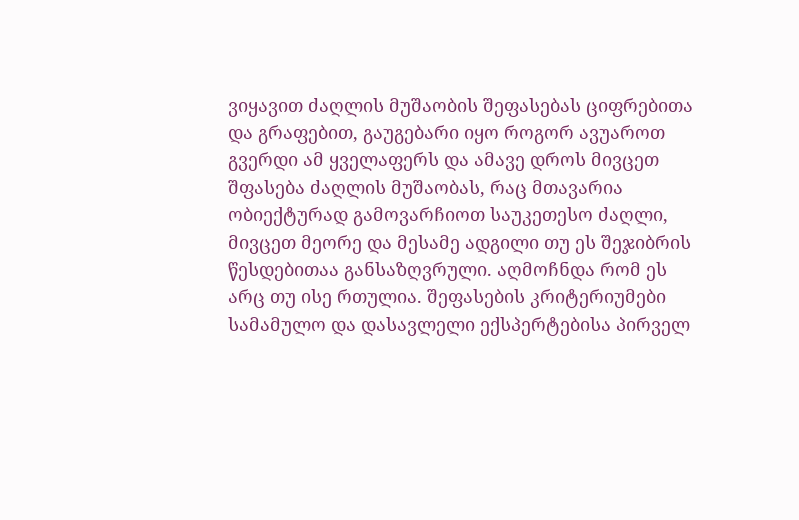ვიყავით ძაღლის მუშაობის შეფასებას ციფრებითა და გრაფებით, გაუგებარი იყო როგორ ავუაროთ გვერდი ამ ყველაფერს და ამავე დროს მივცეთ შფასება ძაღლის მუშაობას, რაც მთავარია ობიექტურად გამოვარჩიოთ საუკეთესო ძაღლი, მივცეთ მეორე და მესამე ადგილი თუ ეს შეჯიბრის წესდებითაა განსაზღვრული. აღმოჩნდა რომ ეს არც თუ ისე რთულია. შეფასების კრიტერიუმები სამამულო და დასავლელი ექსპერტებისა პირველ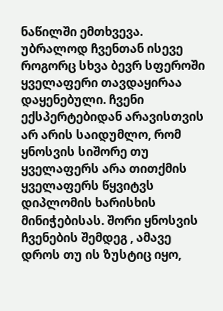ნაწილში ემთხვევა. უბრალოდ ჩვენთან ისევე როგორც სხვა ბევრ სფეროში ყველაფერი თავდაყირაა დაყენებული. ჩვენი ექსპერტებიდან არავისთვის არ არის საიდუმლო, რომ ყნოსვის სიშორე თუ ყველაფერს არა თითქმის ყველაფერს წყვიტვს დიპლომის ხარისხის მინიჭებისას. შორი ყნოსვის ჩვენების შემდეგ , ამავე დროს თუ ის ზუსტიც იყო,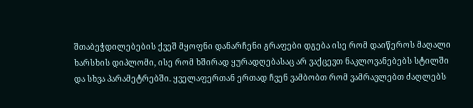შთაბეჭდილებების ქვეშ მყოფნი დანარჩენი გრაფები დგება ისე რომ დაიწეროს მაღალი ხარსხის დიპლომი, ისე რომ ხშირად ყურადღებასაც არ ვაქცევთ ნაკლოვანებებს სტილში და სხვა პარამეტრებში. ყველაფერთან ერთად ჩვენ ვამბობთ რომ ვამრავლებთ ძაღლებს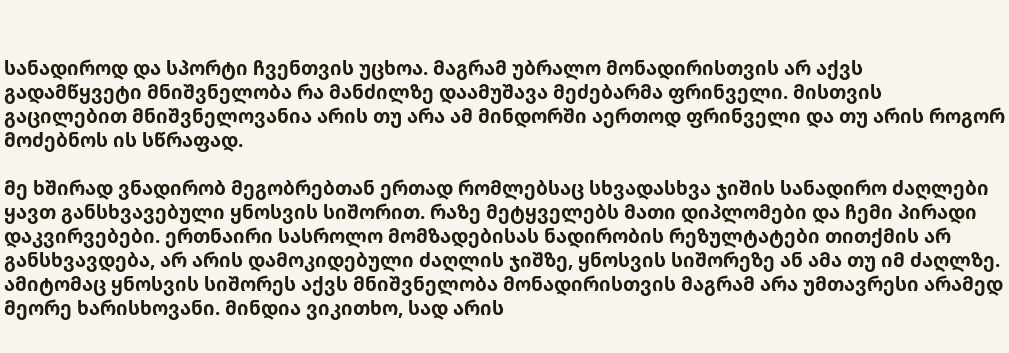სანადიროდ და სპორტი ჩვენთვის უცხოა. მაგრამ უბრალო მონადირისთვის არ აქვს გადამწყვეტი მნიშვნელობა რა მანძილზე დაამუშავა მეძებარმა ფრინველი. მისთვის გაცილებით მნიშვნელოვანია არის თუ არა ამ მინდორში აერთოდ ფრინველი და თუ არის როგორ მოძებნოს ის სწრაფად.

მე ხშირად ვნადირობ მეგობრებთან ერთად რომლებსაც სხვადასხვა ჯიშის სანადირო ძაღლები ყავთ განსხვავებული ყნოსვის სიშორით. რაზე მეტყველებს მათი დიპლომები და ჩემი პირადი დაკვირვებები. ერთნაირი სასროლო მომზადებისას ნადირობის რეზულტატები თითქმის არ განსხვავდება, არ არის დამოკიდებული ძაღლის ჯიშზე, ყნოსვის სიშორეზე ან ამა თუ იმ ძაღლზე. ამიტომაც ყნოსვის სიშორეს აქვს მნიშვნელობა მონადირისთვის მაგრამ არა უმთავრესი არამედ მეორე ხარისხოვანი. მინდია ვიკითხო, სად არის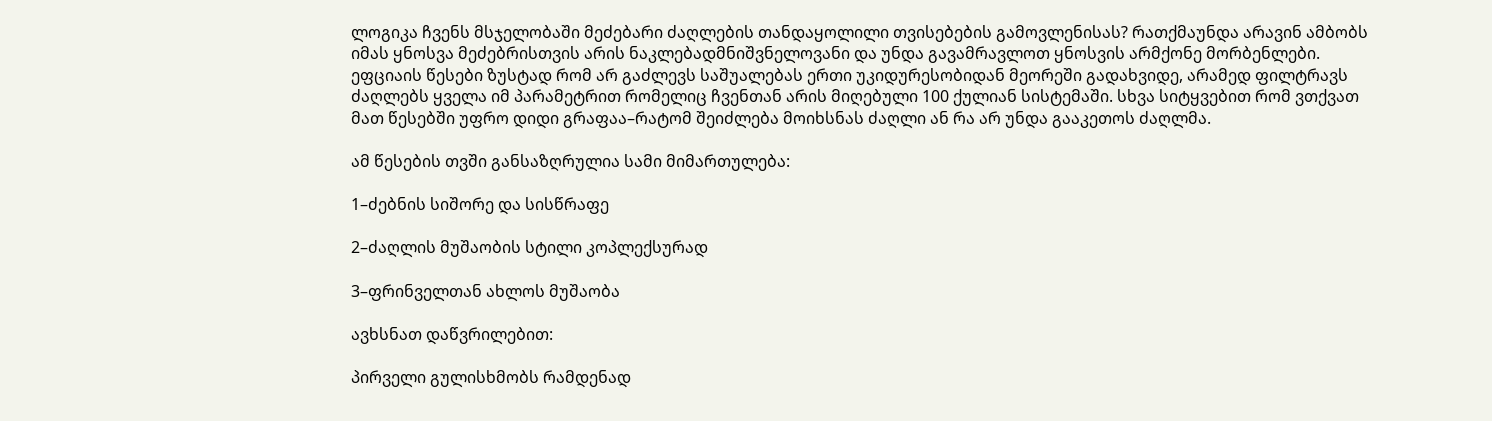ლოგიკა ჩვენს მსჯელობაში მეძებარი ძაღლების თანდაყოლილი თვისებების გამოვლენისას? რათქმაუნდა არავინ ამბობს იმას ყნოსვა მეძებრისთვის არის ნაკლებადმნიშვნელოვანი და უნდა გავამრავლოთ ყნოსვის არმქონე მორბენლები. ეფციაის წესები ზუსტად რომ არ გაძლევს საშუალებას ერთი უკიდურესობიდან მეორეში გადახვიდე, არამედ ფილტრავს ძაღლებს ყველა იმ პარამეტრით რომელიც ჩვენთან არის მიღებული 100 ქულიან სისტემაში. სხვა სიტყვებით რომ ვთქვათ მათ წესებში უფრო დიდი გრაფაა–რატომ შეიძლება მოიხსნას ძაღლი ან რა არ უნდა გააკეთოს ძაღლმა.

ამ წესების თვში განსაზღრულია სამი მიმართულება:

1–ძებნის სიშორე და სისწრაფე

2–ძაღლის მუშაობის სტილი კოპლექსურად

3–ფრინველთან ახლოს მუშაობა

ავხსნათ დაწვრილებით:

პირველი გულისხმობს რამდენად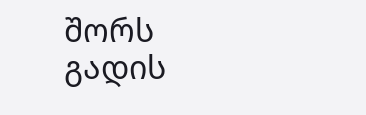შორს გადის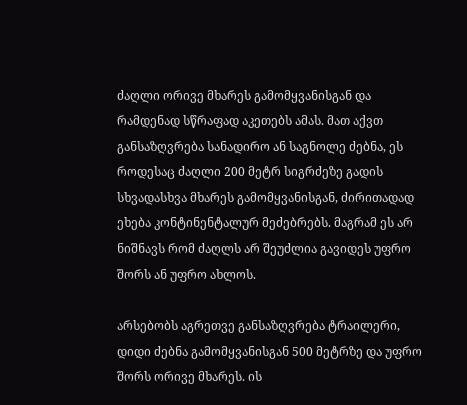ძაღლი ორივე მხარეს გამომყვანისგან და რამდენად სწრაფად აკეთებს ამას. მათ აქვთ განსაზღვრება სანადირო ან საგნოლე ძებნა, ეს როდესაც ძაღლი 200 მეტრ სიგრძეზე გადის სხვადასხვა მხარეს გამომყვანისგან, ძირითადად ეხება კონტინენტალურ მეძებრებს. მაგრამ ეს არ ნიშნავს რომ ძაღლს არ შეუძლია გავიდეს უფრო შორს ან უფრო ახლოს.

არსებობს აგრეთვე განსაზღვრება ტრაილერი, დიდი ძებნა გამომყვანისგან 500 მეტრზე და უფრო შორს ორივე მხარეს. ის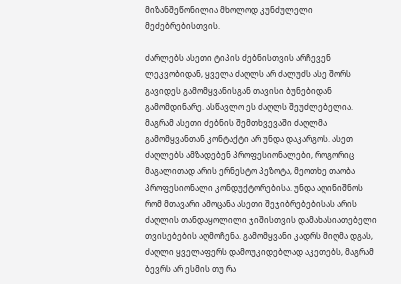მიზანშეწონილია მხოლოდ კუნძულელი მეძებრებისთვის.

ძარლებს ასეთი ტიპის ძებნისთვის არჩევენ ლეკვობიდან, ყველა ძაღლს არ ძალუძს ასე შორს გავიდეს გამომყვანისგან თავისი ბუნებიდან გამომდინარე. ასწავლო ეს ძაღლს შეუძლებელია. მაგრამ ასეთი ძებნის შემთხვევაში ძაღლმა გამომყვანთან კონტაქტი არ უნდა დაკარგოს. ასეთ ძაღლებს ამზადებენ პროფესიონალები, როგორიც მაგალითად არის ერნესტო პეზოტა, მეოთხე თაობა პროფესიონალი კონდუქტორებისა. უნდა აღინიშნოს რომ მთავარი ამოცანა ასეთი შეჯიბრებებისას არის ძაღლის თანდაყოლილი ჯიშისთვის დამახასიათებელი თვისებების აღმოჩენა. გამომყვანი კადრს მიღმა დგას, ძაღლი ყველაფერს დამოუკიდებლად აკეთებს, მაგრამ ბევრს არ ესმის თუ რა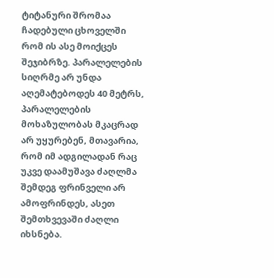ტიტანური შრომაა ჩადებული ცხოველში რომ ის ასე მოიქცეს შეჯიბრზე. პარალელების სიღრმე არ უნდა აღემატებოდეს 40 მეტრს, პარალელების მოხაზულობას მკაცრად არ უყურებენ, მთავარია, რომ იმ ადგილადან რაც უკვე დაამუშავა ძაღლმა შემდეგ ფრინველი არ ამოფრინდეს, ასეთ შემთხვევაში ძაღლი იხსნება.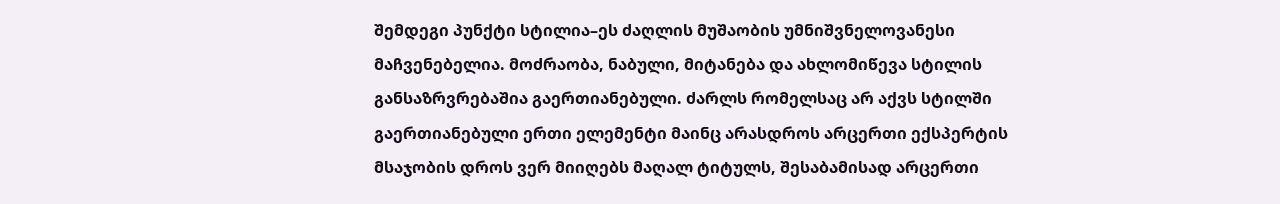შემდეგი პუნქტი სტილია–ეს ძაღლის მუშაობის უმნიშვნელოვანესი მაჩვენებელია. მოძრაობა, ნაბული, მიტანება და ახლომიწევა სტილის განსაზრვრებაშია გაერთიანებული. ძარლს რომელსაც არ აქვს სტილში გაერთიანებული ერთი ელემენტი მაინც არასდროს არცერთი ექსპერტის მსაჯობის დროს ვერ მიიღებს მაღალ ტიტულს, შესაბამისად არცერთი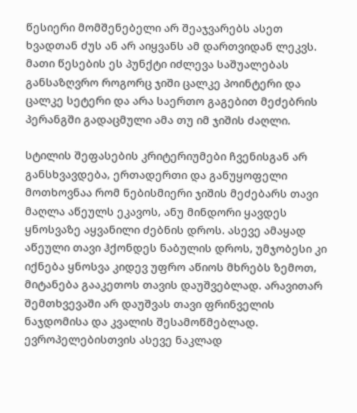წესიერი მომშენებელი არ შეაჯვარებს ასეთ ხვადთან ძუს ან არ აიყვანს ამ დართვიდან ლეკვს. მათი წესების ეს პუნქტი იძლევა საშუალებას განსაზღვრო როგორც ჯიში ცალკე პოინტერი და ცალკე სეტერი და არა საერთო გაგებით მეძებრის პერანგში გადაცმული ამა თუ იმ ჯიშის ძაღლი.

სტილის შეფასების კრიტერიუმები ჩვენისგან არ განსხვავდება, ერთადერთი და განუყოფელი მოთხოვნაა რომ ნებისმიერი ჯიშის მეძებარს თავი მაღლა აწეულს ეკავოს, ანუ მინდორი ყავდეს ყნოსვაზე აყვანილი ძებნის დროს. ასევე ამაყად აწეული თავი ჰქონდეს ნაბულის დროს, უმჯობესი კი იქნება ყნოსვა კიდევ უფრო აწიოს მხრებს ზემოთ, მიტანება გააკეთოს თავის დაუშვებლად. არავითარ შემთხვევაში არ დაუშვას თავი ფრინველის ნაჯდომისა და კვალის შესამოწმებლად. ევროპელებისთვის ასევე ნაკლად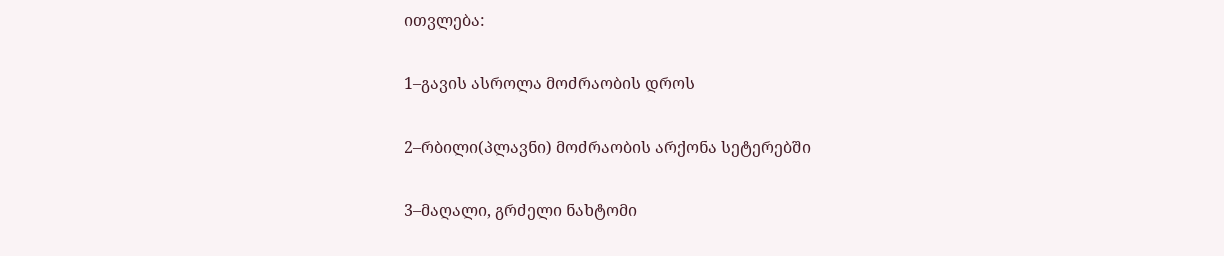ითვლება:

1–გავის ასროლა მოძრაობის დროს

2–რბილი(პლავნი) მოძრაობის არქონა სეტერებში

3–მაღალი, გრძელი ნახტომი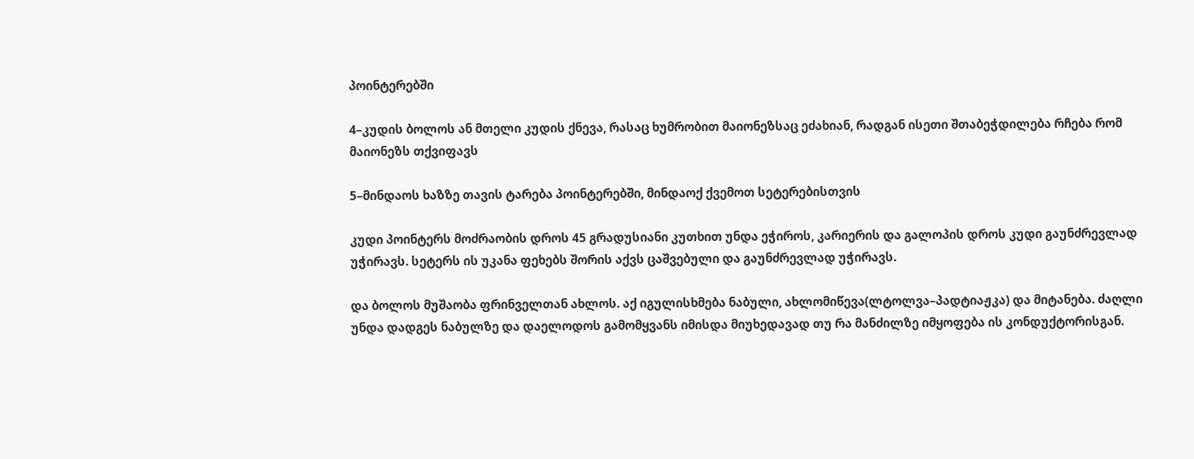პოინტერებში

4–კუდის ბოლოს ან მთელი კუდის ქნევა, რასაც ხუმრობით მაიონეზსაც ეძახიან, რადგან ისეთი შთაბეჭდილება რჩება რომ მაიონეზს თქვიფავს

5–მინდაოს ხაზზე თავის ტარება პოინტერებში, მინდაოქ ქვემოთ სეტერებისთვის

კუდი პოინტერს მოძრაობის დროს 45 გრადუსიანი კუთხით უნდა ეჭიროს, კარიერის და გალოპის დროს კუდი გაუნძრევლად უჭირავს. სეტერს ის უკანა ფეხებს შორის აქვს ცაშვებული და გაუნძრევლად უჭირავს.

და ბოლოს მუშაობა ფრინველთან ახლოს. აქ იგულისხმება ნაბული, ახლომიწევა(ლტოლვა–პადტიაჟკა) და მიტანება. ძაღლი უნდა დადგეს ნაბულზე და დაელოდოს გამომყვანს იმისდა მიუხედავად თუ რა მანძილზე იმყოფება ის კონდუქტორისგან.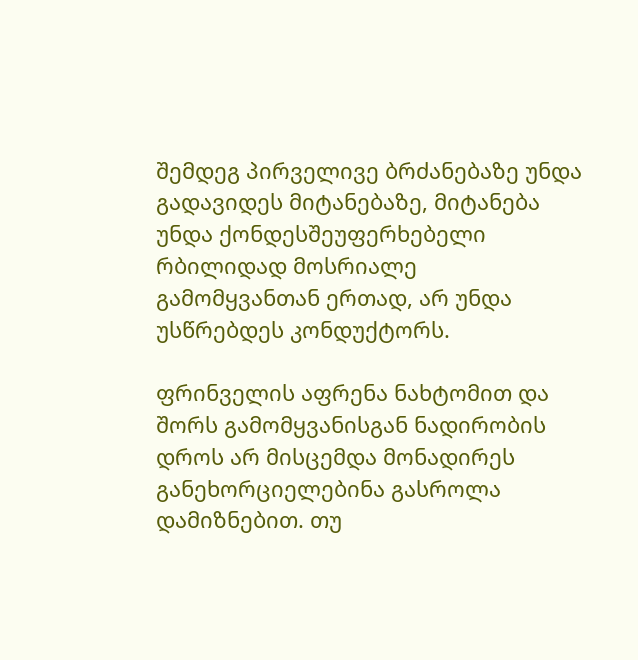შემდეგ პირველივე ბრძანებაზე უნდა გადავიდეს მიტანებაზე, მიტანება უნდა ქონდესშეუფერხებელი რბილიდად მოსრიალე გამომყვანთან ერთად, არ უნდა უსწრებდეს კონდუქტორს.

ფრინველის აფრენა ნახტომით და შორს გამომყვანისგან ნადირობის დროს არ მისცემდა მონადირეს განეხორციელებინა გასროლა დამიზნებით. თუ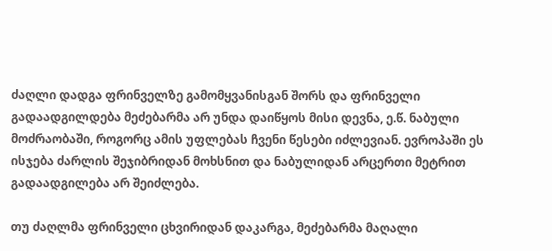ძაღლი დადგა ფრინველზე გამომყვანისგან შორს და ფრინველი გადაადგილდება მეძებარმა არ უნდა დაიწყოს მისი დევნა, ე.წ. ნაბული მოძრაობაში, როგორც ამის უფლებას ჩვენი წესები იძლევიან. ევროპაში ეს ისჯება ძარლის შეჯიბრიდან მოხსნით და ნაბულიდან არცერთი მეტრით გადაადგილება არ შეიძლება.

თუ ძაღლმა ფრინველი ცხვირიდან დაკარგა, მეძებარმა მაღალი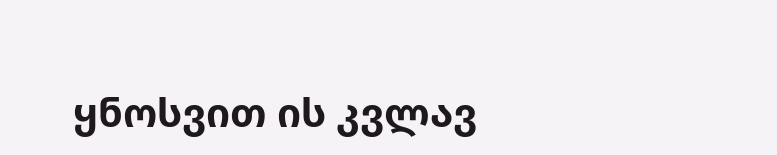ყნოსვით ის კვლავ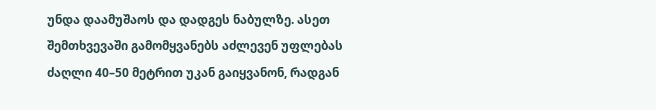უნდა დაამუშაოს და დადგეს ნაბულზე. ასეთ შემთხვევაში გამომყვანებს აძლევენ უფლებას ძაღლი 40–50 მეტრით უკან გაიყვანონ, რადგან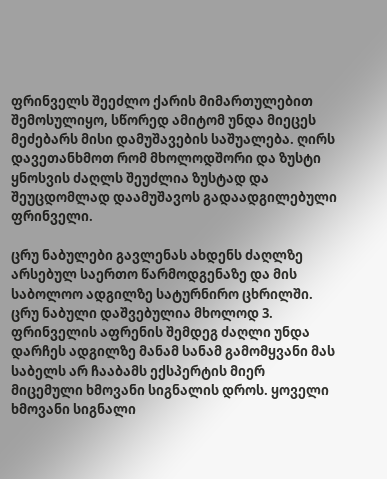ფრინველს შეეძლო ქარის მიმართულებით შემოსულიყო, სწორედ ამიტომ უნდა მიეცეს მეძებარს მისი დამუშავების საშუალება. ღირს დავეთანხმოთ რომ მხოლოდშორი და ზუსტი ყნოსვის ძაღლს შეუძლია ზუსტად და შეუცდომლად დაამუშავოს გადაადგილებული ფრინველი.

ცრუ ნაბულები გავლენას ახდენს ძაღლზე არსებულ საერთო წარმოდგენაზე და მის საბოლოო ადგილზე სატურნირო ცხრილში. ცრუ ნაბული დაშვებულია მხოლოდ 3. ფრინველის აფრენის შემდეგ ძაღლი უნდა დარჩეს ადგილზე მანამ სანამ გამომყვანი მას საბელს არ ჩააბამს ექსპერტის მიერ მიცემული ხმოვანი სიგნალის დროს. ყოველი ხმოვანი სიგნალი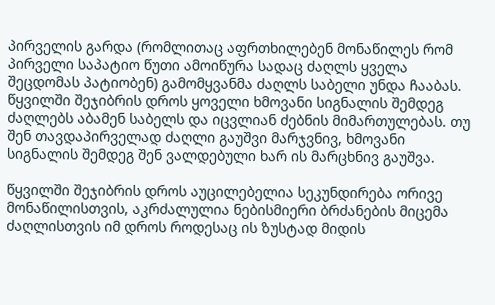პირველის გარდა (რომლითაც აფრთხილებენ მონაწილეს რომ პირველი საპატიო წუთი ამოიწურა სადაც ძაღლს ყველა შეცდომას პატიობენ) გამომყვანმა ძაღლს საბელი უნდა ჩააბას. წყვილში შეჯიბრის დროს ყოველი ხმოვანი სიგნალის შემდეგ ძაღლებს აბამენ საბელს და იცვლიან ძებნის მიმართულებას. თუ შენ თავდაპირველად ძაღლი გაუშვი მარჯვნივ, ხმოვანი სიგნალის შემდეგ შენ ვალდებული ხარ ის მარცხნივ გაუშვა.

წყვილში შეჯიბრის დროს აუცილებელია სეკუნდირება ორივე მონაწილისთვის, აკრძალულია ნებისმიერი ბრძანების მიცემა ძაღლისთვის იმ დროს როდესაც ის ზუსტად მიდის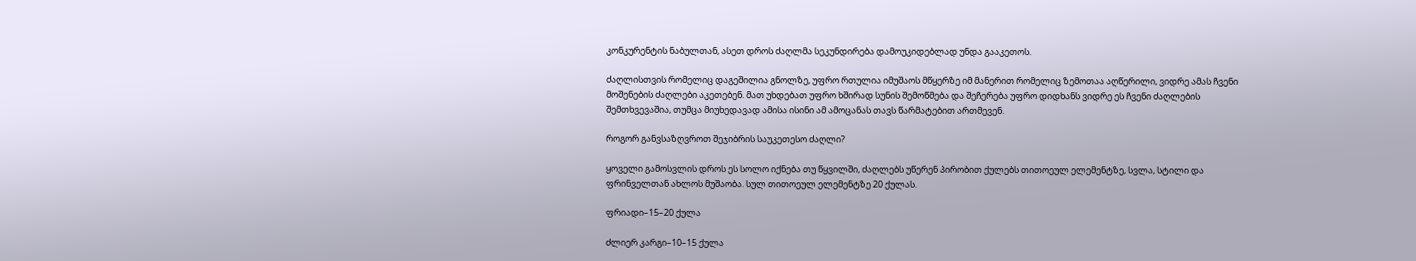კონკურენტის ნაბულთან, ასეთ დროს ძაღლმა სეკუნდირება დამოუკიდებლად უნდა გააკეთოს.

ძაღლისთვის რომელიც დაგეშილია გნოლზე, უფრო რთულია იმუშაოს მწყერზე იმ მანერით რომელიც ზემოთაა აღწერილი, ვიდრე ამას ჩვენი მოშენების ძაღლები აკეთებენ. მათ უხდებათ უფრო ხშირად სუნის შემოწმება და შეჩერება უფრო დიდხანს ვიდრე ეს ჩვენი ძაღლების შემთხვევაშია, თუმცა მიუხედავად ამისა ისინი ამ ამოცანას თავს წარმატებით ართმევენ.

როგორ განვსაზღვროთ შეჯიბრის საუკეთესო ძაღლი?

ყოველი გამოსვლის დროს ეს სოლო იქნება თუ წყვილში, ძაღლებს უწერენ პირობით ქულებს თითოეულ ელემენტზე, სვლა, სტილი და ფრინველთან ახლოს მუშაობა. სულ თითოეულ ელემენტზე 20 ქულას.

ფრიადი–15–20 ქულა

ძლიერ კარგი–10–15 ქულა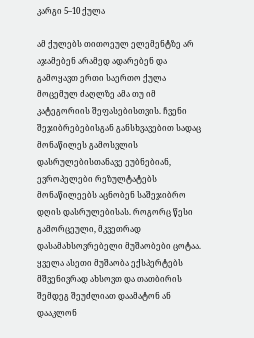კარგი 5–10 ქულა

ამ ქულებს თითოეულ ელემენტზე არ აჯამებენ არამედ ადარებენ და გამოყავთ ერთი საერთო ქულა მოცემულ ძაღლზე ამა თუ იმ კატეგორიის შეფასებისთვის. ჩვენი შეჯიბრებებისგან განსხვავებით სადაც მონაწილეს გამოსვლის დასრულებისთანავე ეუბნებიან, ევროპელები რეზულტატებს მონაწილეებს აცნობენ საშეჯიბრო დღის დასრულებისას. როგორც წესი გამორცეული, მკვეთრად დასამახსოვრებელი მუშაობები ცოტაა. ყველა ასეთი მუშაობა ექსპერტებს მშვენივრად ახსოვთ და თათბირის შემდეგ შეუძლიათ დაამატონ ან დააკლონ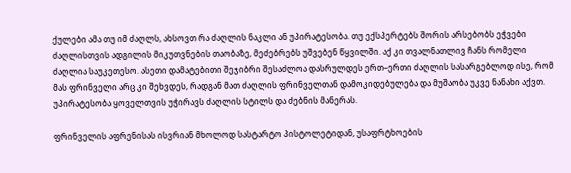ქულები ამა თუ იმ ძაღლს, ახსოვთ რა ძაღლის ნაკლი ან უპირატესობა. თუ ექსპერტებს შორის არსებობს ეჭვები ძაღლისთვის ადგილის მიკუთვნების თაობაზე, მეძებრებს უშვებენ წყვილში. აქ კი თვალნათლივ ჩანს რომელი ძაღლია საუკეთესო. ასეთი დამატებითი შეჯიბრი შესაძლოა დასრულდეს ერთ–ერთი ძაღლის სასარგებლოდ ისე, რომ მას ფრინველი არც კი შეხვდეს, რადგან მათ ძაღლის ფრინველთან დამოკიდებულება და მუშაობა უკვე ნანახი აქვთ. უპირატესობა ყოველთვის უჭირავს ძაღლის სტილს და ძებნის მანერას.

ფრინველის აფრენისას ისვრიან მხოლოდ სასტარტო პისტოლეტიდან, უსაფრტხოების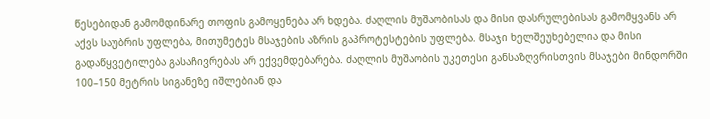წესებიდან გამომდინარე თოფის გამოყენება არ ხდება. ძაღლის მუშაობისას და მისი დასრულებისას გამომყვანს არ აქვს საუბრის უფლება, მითუმეტეს მსაჯების აზრის გაპროტესტების უფლება. მსაჯი ხელშეუხებელია და მისი გადაწყვეტილება გასაჩივრებას არ ექვემდებარება. ძაღლის მუშაობის უკეთესი განსაზღვრისთვის მსაჯები მინდორში 100–150 მეტრის სიგანეზე იშლებიან და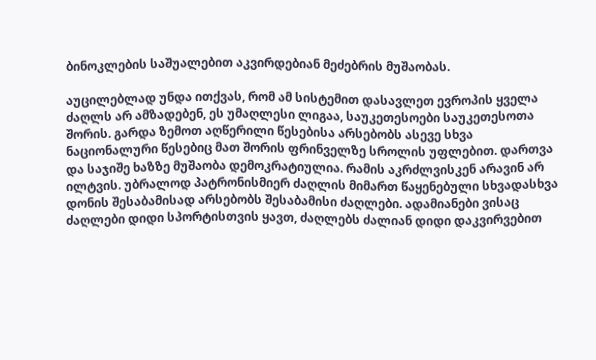ბინოკლების საშუალებით აკვირდებიან მეძებრის მუშაობას.

აუცილებლად უნდა ითქვას, რომ ამ სისტემით დასავლეთ ევროპის ყველა ძაღლს არ ამზადებენ, ეს უმაღლესი ლიგაა, საუკეთესოები საუკეთესოთა შორის. გარდა ზემოთ აღწერილი წესებისა არსებობს ასევე სხვა ნაციონალური წესებიც მათ შორის ფრინველზე სროლის უფლებით. დართვა და საჯიშე ხაზზე მუშაობა დემოკრატიულია. რამის აკრძლვისკენ არავინ არ ილტვის. უბრალოდ პატრონისმიერ ძაღლის მიმართ წაყენებული სხვადასხვა დონის შესაბამისად არსებობს შესაბამისი ძაღლები. ადამიანები ვისაც ძაღლები დიდი სპორტისთვის ყავთ, ძაღლებს ძალიან დიდი დაკვირვებით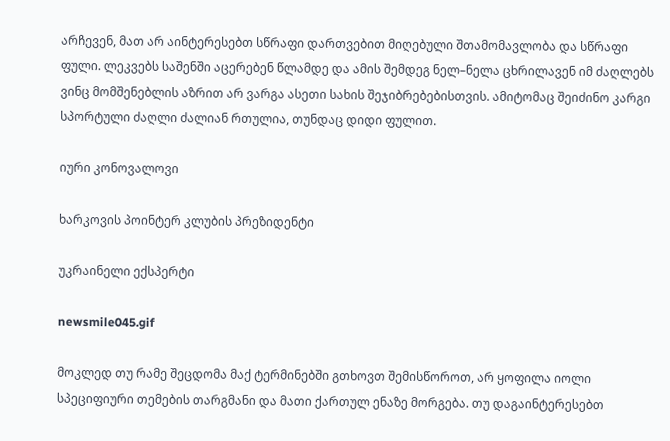არჩევენ, მათ არ აინტერესებთ სწრაფი დართვებით მიღებული შთამომავლობა და სწრაფი ფული. ლეკვებს საშენში აცერებენ წლამდე და ამის შემდეგ ნელ–ნელა ცხრილავენ იმ ძაღლებს ვინც მომშენებლის აზრით არ ვარგა ასეთი სახის შეჯიბრებებისთვის. ამიტომაც შეიძინო კარგი სპორტული ძაღლი ძალიან რთულია, თუნდაც დიდი ფულით.

იური კონოვალოვი

ხარკოვის პოინტერ კლუბის პრეზიდენტი

უკრაინელი ექსპერტი

newsmile045.gif

მოკლედ თუ რამე შეცდომა მაქ ტერმინებში გთხოვთ შემისწოროთ, არ ყოფილა იოლი სპეციფიური თემების თარგმანი და მათი ქართულ ენაზე მორგება. თუ დაგაინტერესებთ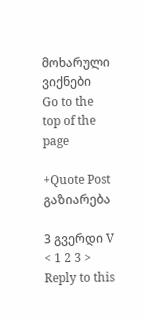მოხარული ვიქნები
Go to the top of the page

+Quote Post გაზიარება

3 გვერდი V  < 1 2 3 >
Reply to this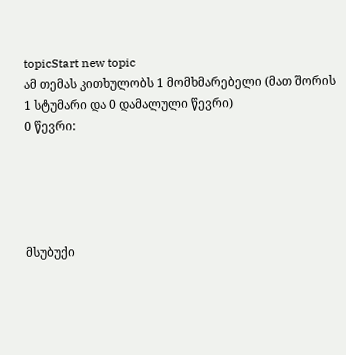topicStart new topic
ამ თემას კითხულობს 1 მომხმარებელი (მათ შორის 1 სტუმარი და 0 დამალული წევრი)
0 წევრი:





მსუბუქი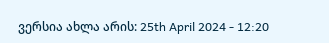ვერსია ახლა არის: 25th April 2024 - 12:20